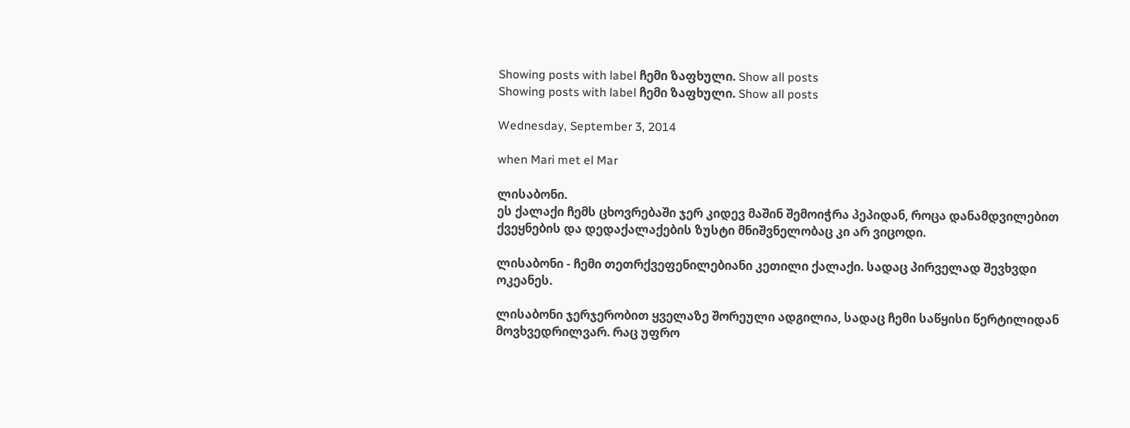Showing posts with label ჩემი ზაფხული. Show all posts
Showing posts with label ჩემი ზაფხული. Show all posts

Wednesday, September 3, 2014

when Mari met el Mar

ლისაბონი.
ეს ქალაქი ჩემს ცხოვრებაში ჯერ კიდევ მაშინ შემოიჭრა პეპიდან, როცა დანამდვილებით ქვეყნების და დედაქალაქების ზუსტი მნიშვნელობაც კი არ ვიცოდი.

ლისაბონი - ჩემი თეთრქვეფენილებიანი კეთილი ქალაქი. სადაც პირველად შევხვდი ოკეანეს.

ლისაბონი ჯერჯერობით ყველაზე შორეული ადგილია, სადაც ჩემი საწყისი წერტილიდან მოვხვედრილვარ. რაც უფრო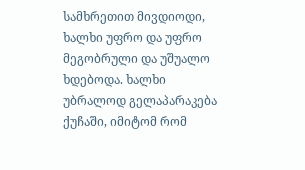სამხრეთით მივდიოდი, ხალხი უფრო და უფრო მეგობრული და უშუალო ხდებოდა. ხალხი უბრალოდ გელაპარაკება ქუჩაში, იმიტომ რომ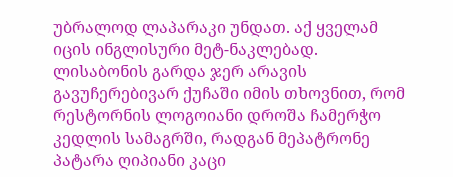უბრალოდ ლაპარაკი უნდათ. აქ ყველამ იცის ინგლისური მეტ-ნაკლებად. ლისაბონის გარდა ჯერ არავის გავუჩერებივარ ქუჩაში იმის თხოვნით, რომ რესტორნის ლოგოიანი დროშა ჩამერჭო კედლის სამაგრში, რადგან მეპატრონე პატარა ღიპიანი კაცი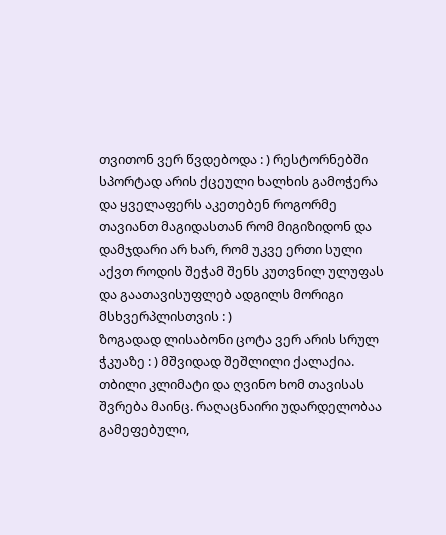თვითონ ვერ წვდებოდა : ) რესტორნებში სპორტად არის ქცეული ხალხის გამოჭერა და ყველაფერს აკეთებენ როგორმე თავიანთ მაგიდასთან რომ მიგიზიდონ და დამჯდარი არ ხარ, რომ უკვე ერთი სული აქვთ როდის შეჭამ შენს კუთვნილ ულუფას და გაათავისუფლებ ადგილს მორიგი მსხვერპლისთვის : )
ზოგადად ლისაბონი ცოტა ვერ არის სრულ ჭკუაზე : ) მშვიდად შეშლილი ქალაქია. თბილი კლიმატი და ღვინო ხომ თავისას შვრება მაინც. რაღაცნაირი უდარდელობაა გამეფებული,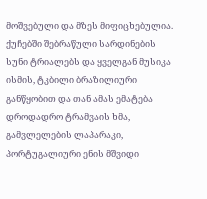მოშვებული და მზეს მიფიცხებულია. ქუჩებში შებრაწული სარდინების სუნი ტრიალებს და ყველგან მუსიკა ისმის, ტკბილი ბრაზილიური განწყობით და თან ამას ემატება დროდადრო ტრამვაის ხმა, გამვლელების ლაპარაკი, პორტუგალიური ენის მშვიდი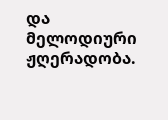და მელოდიური ჟღერადობა.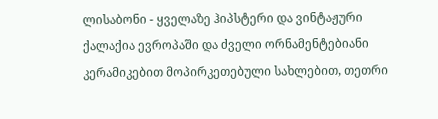ლისაბონი - ყველაზე ჰიპსტერი და ვინტაჟური ქალაქია ევროპაში და ძველი ორნამენტებიანი კერამიკებით მოპირკეთებული სახლებით, თეთრი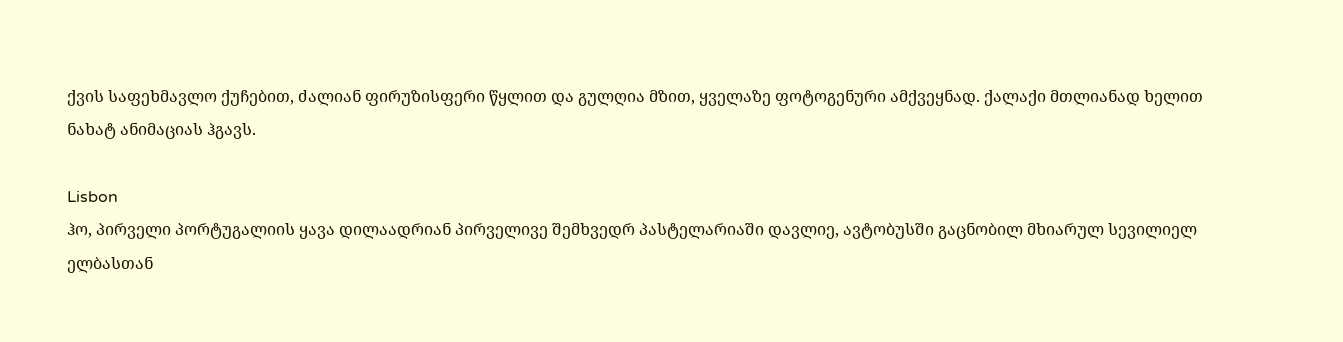ქვის საფეხმავლო ქუჩებით, ძალიან ფირუზისფერი წყლით და გულღია მზით, ყველაზე ფოტოგენური ამქვეყნად. ქალაქი მთლიანად ხელით ნახატ ანიმაციას ჰგავს.

Lisbon
ჰო, პირველი პორტუგალიის ყავა დილაადრიან პირველივე შემხვედრ პასტელარიაში დავლიე, ავტობუსში გაცნობილ მხიარულ სევილიელ ელბასთან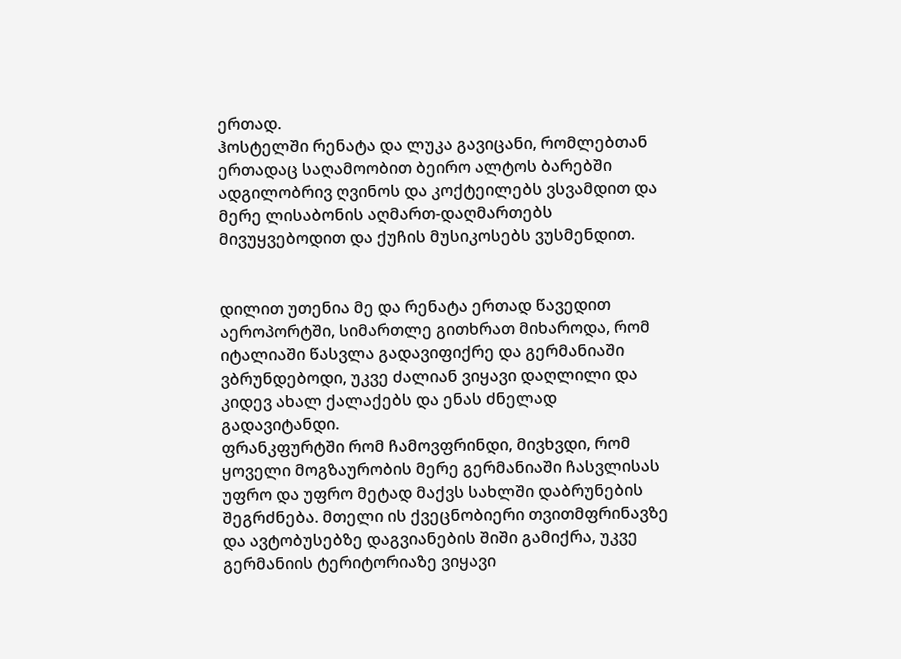ერთად.
ჰოსტელში რენატა და ლუკა გავიცანი, რომლებთან ერთადაც საღამოობით ბეირო ალტოს ბარებში ადგილობრივ ღვინოს და კოქტეილებს ვსვამდით და მერე ლისაბონის აღმართ-დაღმართებს მივუყვებოდით და ქუჩის მუსიკოსებს ვუსმენდით.


დილით უთენია მე და რენატა ერთად წავედით აეროპორტში, სიმართლე გითხრათ მიხაროდა, რომ იტალიაში წასვლა გადავიფიქრე და გერმანიაში ვბრუნდებოდი, უკვე ძალიან ვიყავი დაღლილი და კიდევ ახალ ქალაქებს და ენას ძნელად გადავიტანდი.
ფრანკფურტში რომ ჩამოვფრინდი, მივხვდი, რომ ყოველი მოგზაურობის მერე გერმანიაში ჩასვლისას უფრო და უფრო მეტად მაქვს სახლში დაბრუნების შეგრძნება. მთელი ის ქვეცნობიერი თვითმფრინავზე და ავტობუსებზე დაგვიანების შიში გამიქრა, უკვე გერმანიის ტერიტორიაზე ვიყავი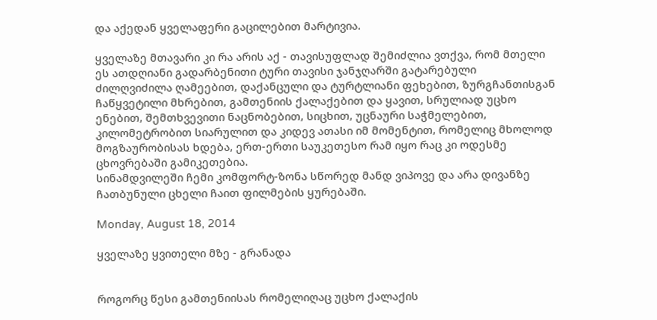და აქედან ყველაფერი გაცილებით მარტივია.

ყველაზე მთავარი კი რა არის აქ - თავისუფლად შემიძლია ვთქვა, რომ მთელი ეს ათდღიანი გადარბენითი ტური თავისი ჯანჯღარში გატარებული ძილღვიძილა ღამეებით, დაქანცული და ტურტლიანი ფეხებით, ზურგჩანთისგან ჩაწყვეტილი მხრებით, გამთენიის ქალაქებით და ყავით, სრულიად უცხო ენებით, შემთხვევითი ნაცნობებით, სიცხით, უცნაური საჭმელებით, კილომეტრობით სიარულით და კიდევ ათასი იმ მომენტით, რომელიც მხოლოდ მოგზაურობისას ხდება, ერთ-ერთი საუკეთესო რამ იყო რაც კი ოდესმე ცხოვრებაში გამიკეთებია.
სინამდვილეში ჩემი კომფორტ-ზონა სწორედ მანდ ვიპოვე და არა დივანზე ჩათბუნული ცხელი ჩაით ფილმების ყურებაში.

Monday, August 18, 2014

ყველაზე ყვითელი მზე - გრანადა


როგორც წესი გამთენიისას რომელიღაც უცხო ქალაქის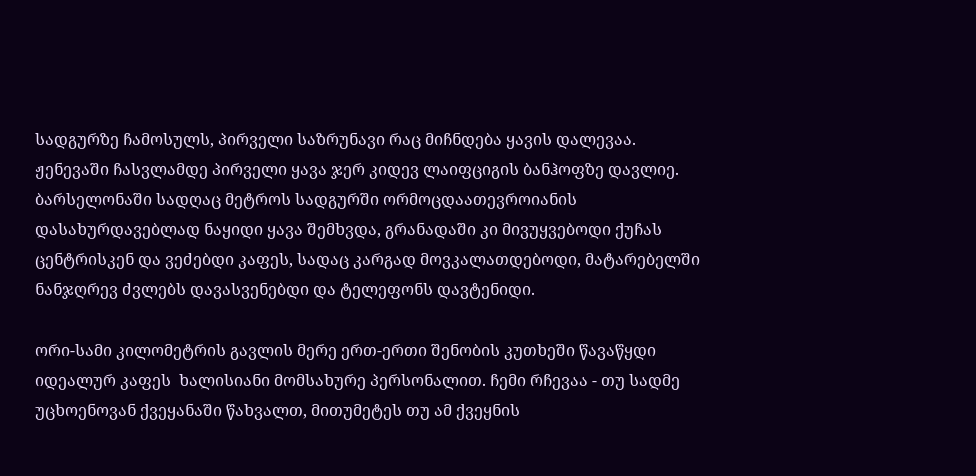სადგურზე ჩამოსულს, პირველი საზრუნავი რაც მიჩნდება ყავის დალევაა. ჟენევაში ჩასვლამდე პირველი ყავა ჯერ კიდევ ლაიფციგის ბანჰოფზე დავლიე. ბარსელონაში სადღაც მეტროს სადგურში ორმოცდაათევროიანის დასახურდავებლად ნაყიდი ყავა შემხვდა, გრანადაში კი მივუყვებოდი ქუჩას ცენტრისკენ და ვეძებდი კაფეს, სადაც კარგად მოვკალათდებოდი, მატარებელში ნანჯღრევ ძვლებს დავასვენებდი და ტელეფონს დავტენიდი.

ორი-სამი კილომეტრის გავლის მერე ერთ-ერთი შენობის კუთხეში წავაწყდი იდეალურ კაფეს  ხალისიანი მომსახურე პერსონალით. ჩემი რჩევაა - თუ სადმე უცხოენოვან ქვეყანაში წახვალთ, მითუმეტეს თუ ამ ქვეყნის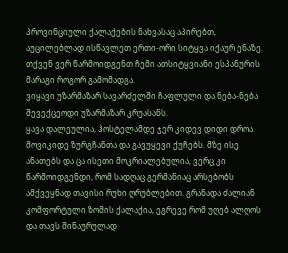პროვინციული ქალაქების ნახვასაც აპირებთ, აუცილებლად ისწავლეთ ერთი-ორი სიტყვა იქაურ ენაზე. თქვენ ვერ წარმოიდგენთ ჩემი ათსიტყვიანი ესპანურის მარაგი როგორ გამომადგა.
ვიყავი უზარმაზარ სავარძელში ჩაფლული და ნება-ნება შევექცეოდი უზარმაზარ კრუასანს.
ყავა დალეულია, ჰოსტელამდე ჯერ კიდევ დიდი დროა. მოვიკიდე ზურგჩანთა და გავუყევი ქუჩებს. მზე ისე ანათებს და ცა ისეთი მოკრიალებულია, ვერც კი წარმოიდგენდი, რომ სადღაც გერმანიაც არსებობს ამქვეყნად თავისი რუხი ღრუბლებით. გრანადა ძალიან კომფორტული ზომის ქალაქია, ეგრევე რომ უღებ ალღოს და თავს შინაურულად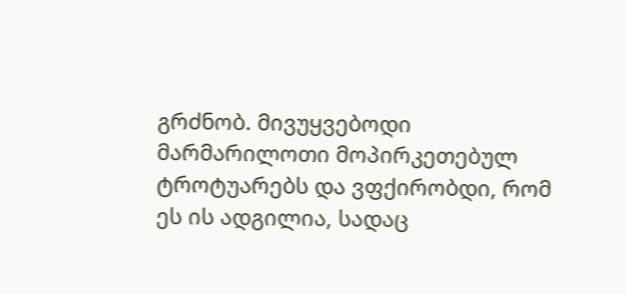გრძნობ. მივუყვებოდი მარმარილოთი მოპირკეთებულ ტროტუარებს და ვფქირობდი, რომ ეს ის ადგილია, სადაც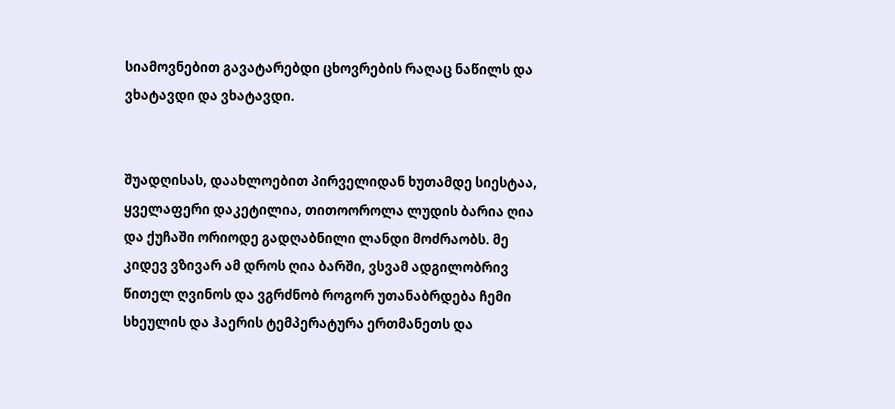სიამოვნებით გავატარებდი ცხოვრების რაღაც ნაწილს და ვხატავდი და ვხატავდი.


შუადღისას, დაახლოებით პირველიდან ხუთამდე სიესტაა, ყველაფერი დაკეტილია, თითოოროლა ლუდის ბარია ღია და ქუჩაში ორიოდე გადღაბნილი ლანდი მოძრაობს. მე კიდევ ვზივარ ამ დროს ღია ბარში, ვსვამ ადგილობრივ წითელ ღვინოს და ვგრძნობ როგორ უთანაბრდება ჩემი სხეულის და ჰაერის ტემპერატურა ერთმანეთს და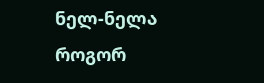ნელ-ნელა როგორ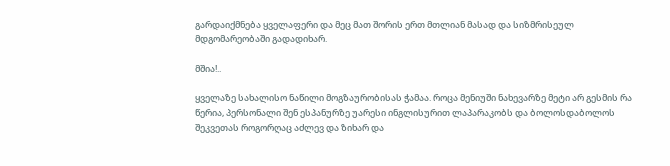გარდაიქმნება ყველაფერი და მეც მათ შორის ერთ მთლიან მასად და სიზმრისეულ  მდგომარეობაში გადადიხარ.

მშია!..

ყველაზე სახალისო ნაწილი მოგზაურობისას ჭამაა. როცა მენიუში ნახევარზე მეტი არ გესმის რა წერია, პერსონალი შენ ესპანურზე უარესი ინგლისურით ლაპარაკობს და ბოლოსდაბოლოს შეკვეთას როგორღაც აძლევ და ზიხარ და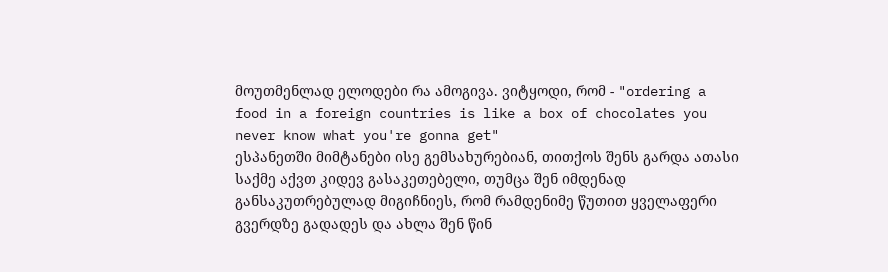მოუთმენლად ელოდები რა ამოგივა. ვიტყოდი, რომ - "ordering a food in a foreign countries is like a box of chocolates you never know what you're gonna get"
ესპანეთში მიმტანები ისე გემსახურებიან, თითქოს შენს გარდა ათასი საქმე აქვთ კიდევ გასაკეთებელი, თუმცა შენ იმდენად განსაკუთრებულად მიგიჩნიეს, რომ რამდენიმე წუთით ყველაფერი გვერდზე გადადეს და ახლა შენ წინ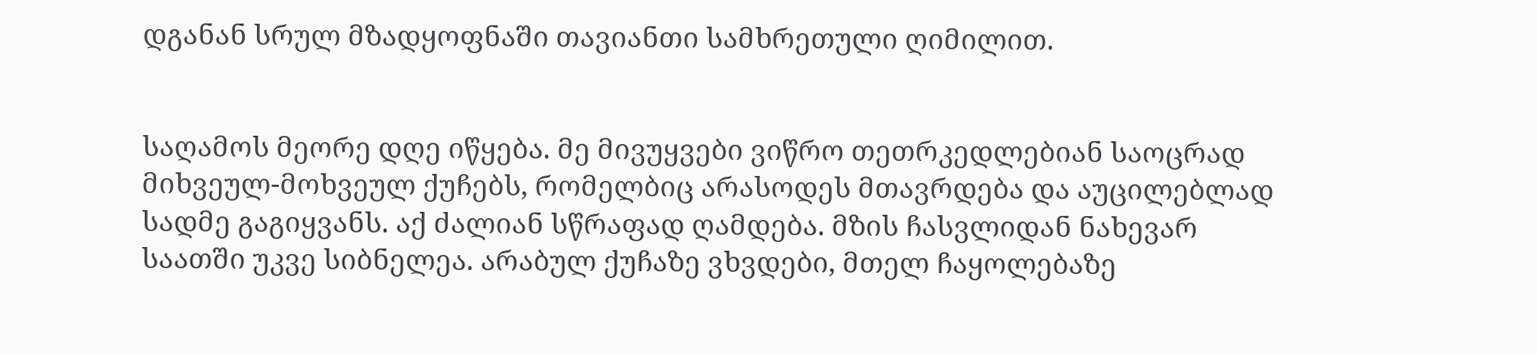დგანან სრულ მზადყოფნაში თავიანთი სამხრეთული ღიმილით.


საღამოს მეორე დღე იწყება. მე მივუყვები ვიწრო თეთრკედლებიან საოცრად მიხვეულ-მოხვეულ ქუჩებს, რომელბიც არასოდეს მთავრდება და აუცილებლად სადმე გაგიყვანს. აქ ძალიან სწრაფად ღამდება. მზის ჩასვლიდან ნახევარ საათში უკვე სიბნელეა. არაბულ ქუჩაზე ვხვდები, მთელ ჩაყოლებაზე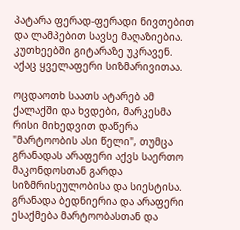პატარა ფერად-ფერადი ნივთებით და ლამპებით სავსე მაღაზიებია. კუთხეებში გიტარაზე უკრავენ. აქაც ყველაფერი სიზმარივითაა.

ოცდაოთხ საათს ატარებ ამ ქალაქში და ხვდები, მარკესმა რისი მიხედვით დაწერა "მარტოობის ასი წელი", თუმცა გრანადას არაფერი აქვს საერთო მაკონდოსთან გარდა სიზმრისეულობისა და სიესტისა. გრანადა ბედნიერია და არაფერი ესაქმება მარტოობასთან და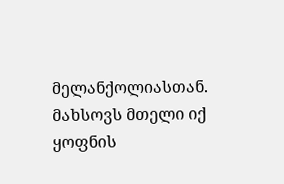მელანქოლიასთან.
მახსოვს მთელი იქ ყოფნის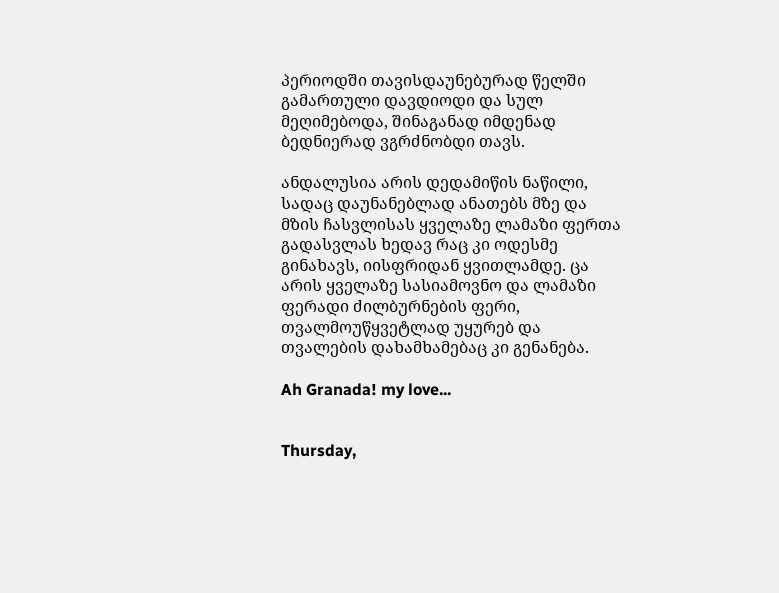პერიოდში თავისდაუნებურად წელში გამართული დავდიოდი და სულ მეღიმებოდა, შინაგანად იმდენად ბედნიერად ვგრძნობდი თავს.

ანდალუსია არის დედამიწის ნაწილი, სადაც დაუნანებლად ანათებს მზე და მზის ჩასვლისას ყველაზე ლამაზი ფერთა გადასვლას ხედავ რაც კი ოდესმე გინახავს, იისფრიდან ყვითლამდე. ცა არის ყველაზე სასიამოვნო და ლამაზი ფერადი ძილბურნების ფერი, თვალმოუწყვეტლად უყურებ და თვალების დახამხამებაც კი გენანება.

Ah Granada! my love...


Thursday,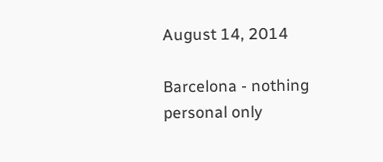August 14, 2014

Barcelona - nothing personal only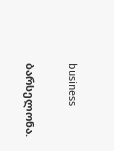business

ბარსელონა.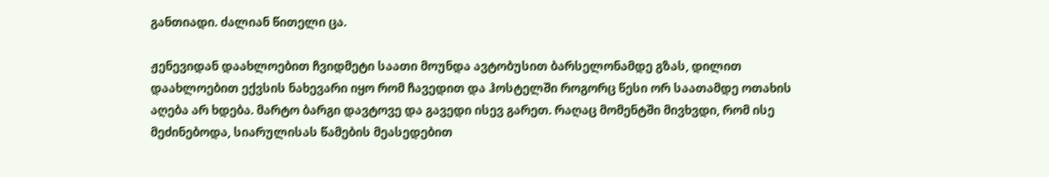განთიადი. ძალიან წითელი ცა.

ჟენევიდან დაახლოებით ჩვიდმეტი საათი მოუნდა ავტობუსით ბარსელონამდე გზას, დილით დაახლოებით ექვსის ნახევარი იყო რომ ჩავედით და ჰოსტელში როგორც წესი ორ საათამდე ოთახის აღება არ ხდება. მარტო ბარგი დავტოვე და გავედი ისევ გარეთ. რაღაც მომენტში მივხვდი, რომ ისე მეძინებოდა, სიარულისას წამების მეასედებით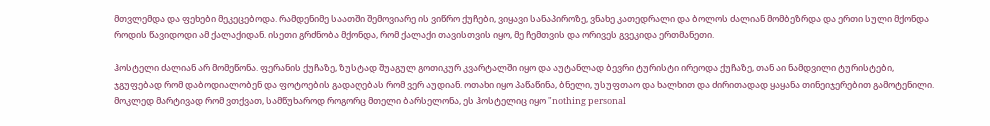მთვლემდა და ფეხები მეკეცებოდა. რამდენიმე საათში შემოვიარე ის ვიწრო ქუჩები, ვიყავი სანაპიროზე, ვნახე კათედრალი და ბოლოს ძალიან მომბეზრდა და ერთი სული მქონდა როდის წავიდოდი ამ ქალაქიდან. ისეთი გრძნობა მქონდა, რომ ქალაქი თავისთვის იყო, მე ჩემთვის და ორივეს გვეკიდა ერთმანეთი.

ჰოსტელი ძალიან არ მომეწონა. ფერანის ქუჩაზე, ზუსტად შუაგულ გოთიკურ კვარტალში იყო და აუტანლად ბევრი ტურისტი ირეოდა ქუჩაზე, თან აი ნამდვილი ტურისტები, ჯგუფებად რომ დაბოდიალობენ და ფოტოების გადაღებას რომ ვერ აუდიან. ოთახი იყო პაწაწინა, ბნელი, უსუფთაო და ხალხით და ძირითადად ყაყანა თინეიჯერებით გამოტენილი. მოკლედ მარტივად რომ ვთქვათ, სამწუხაროდ როგორც მთელი ბარსელონა, ეს ჰოსტელიც იყო "nothing personal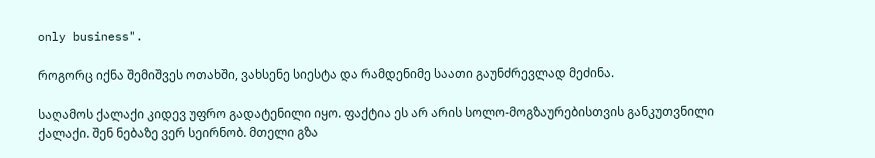only business".

როგორც იქნა შემიშვეს ოთახში, ვახსენე სიესტა და რამდენიმე საათი გაუნძრევლად მეძინა.

საღამოს ქალაქი კიდევ უფრო გადატენილი იყო. ფაქტია ეს არ არის სოლო-მოგზაურებისთვის განკუთვნილი ქალაქი. შენ ნებაზე ვერ სეირნობ. მთელი გზა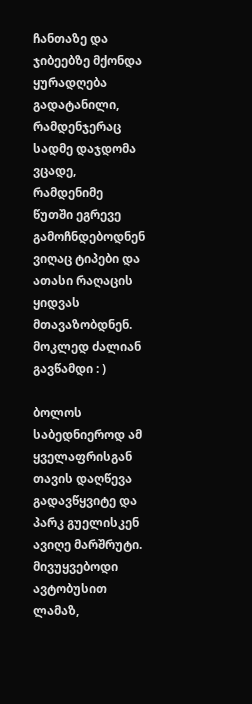ჩანთაზე და ჯიბეებზე მქონდა ყურადღება გადატანილი, რამდენჯერაც სადმე დაჯდომა ვცადე, რამდენიმე წუთში ეგრევე გამოჩნდებოდნენ ვიღაც ტიპები და ათასი რაღაცის ყიდვას მთავაზობდნენ. მოკლედ ძალიან გავწამდი : )

ბოლოს საბედნიეროდ ამ ყველაფრისგან თავის დაღწევა გადავწყვიტე და პარკ გუელისკენ ავიღე მარშრუტი. მივუყვებოდი ავტობუსით ლამაზ,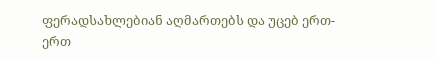ფერადსახლებიან აღმართებს და უცებ ერთ-ერთ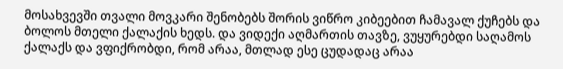მოსახვევში თვალი მოვკარი შენობებს შორის ვიწრო კიბეებით ჩამავალ ქუჩებს და ბოლოს მთელი ქალაქის ხედს. და ვიდექი აღმართის თავზე, ვუყურებდი საღამოს ქალაქს და ვფიქრობდი, რომ არაა, მთლად ესე ცუდადაც არაა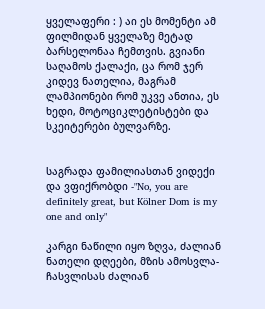ყველაფერი : ) აი ეს მომენტი ამ ფილმიდან ყველაზე მეტად ბარსელონაა ჩემთვის. გვიანი საღამოს ქალაქი, ცა რომ ჯერ კიდევ ნათელია, მაგრამ ლამპიონები რომ უკვე ანთია, ეს ხედი, მოტოციკლეტისტები და სკეიტერები ბულვარზე.


საგრადა ფამილიასთან ვიდექი და ვფიქრობდი -"No, you are definitely great, but Kölner Dom is my one and only"

კარგი ნაწილი იყო ზღვა, ძალიან ნათელი დღეები, მზის ამოსვლა-ჩასვლისას ძალიან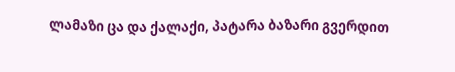ლამაზი ცა და ქალაქი, პატარა ბაზარი გვერდით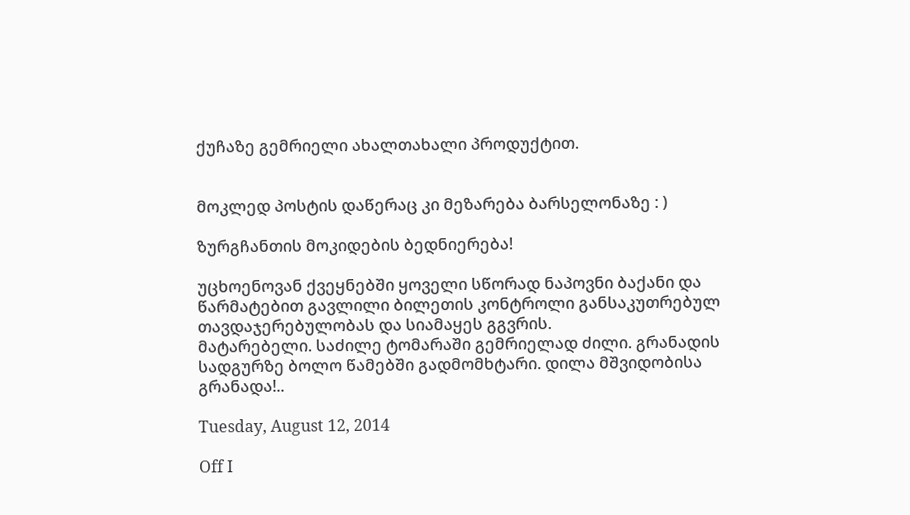ქუჩაზე გემრიელი ახალთახალი პროდუქტით.


მოკლედ პოსტის დაწერაც კი მეზარება ბარსელონაზე : )

ზურგჩანთის მოკიდების ბედნიერება!

უცხოენოვან ქვეყნებში ყოველი სწორად ნაპოვნი ბაქანი და წარმატებით გავლილი ბილეთის კონტროლი განსაკუთრებულ თავდაჯერებულობას და სიამაყეს გგვრის.
მატარებელი. საძილე ტომარაში გემრიელად ძილი. გრანადის სადგურზე ბოლო წამებში გადმომხტარი. დილა მშვიდობისა გრანადა!..

Tuesday, August 12, 2014

Off I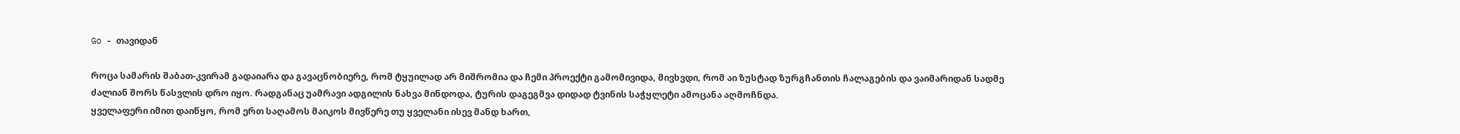Go - თავიდან

როცა სამარის შაბათ-კვირამ გადაიარა და გავაცნობიერე, რომ ტყუილად არ მიშრომია და ჩემი პროექტი გამომივიდა, მივხვდი, რომ აი ზუსტად ზურგჩანთის ჩალაგების და ვაიმარიდან სადმე ძალიან შორს წასვლის დრო იყო. რადგანაც უამრავი ადგილის ნახვა მინდოდა, ტურის დაგეგმვა დიდად ტვინის საჭყლეტი ამოცანა აღმოჩნდა.
ყველაფერი იმით დაიწყო, რომ ერთ საღამოს მაიკოს მივწერე თუ ყველანი ისევ მანდ ხართ,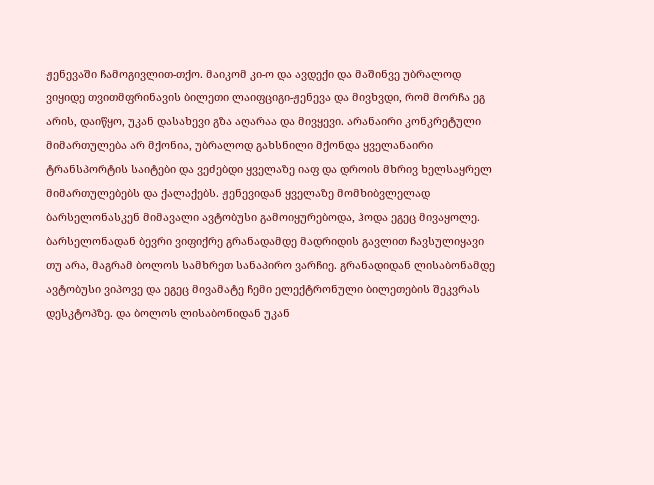ჟენევაში ჩამოგივლით-თქო. მაიკომ კი-ო და ავდექი და მაშინვე უბრალოდ ვიყიდე თვითმფრინავის ბილეთი ლაიფციგი-ჟენევა და მივხვდი, რომ მორჩა ეგ არის, დაიწყო, უკან დასახევი გზა აღარაა და მივყევი. არანაირი კონკრეტული მიმართულება არ მქონია, უბრალოდ გახსნილი მქონდა ყველანაირი ტრანსპორტის საიტები და ვეძებდი ყველაზე იაფ და დროის მხრივ ხელსაყრელ მიმართულებებს და ქალაქებს. ჟენევიდან ყველაზე მომხიბვლელად ბარსელონასკენ მიმავალი ავტობუსი გამოიყურებოდა, ჰოდა ეგეც მივაყოლე. ბარსელონადან ბევრი ვიფიქრე გრანადამდე მადრიდის გავლით ჩავსულიყავი თუ არა, მაგრამ ბოლოს სამხრეთ სანაპირო ვარჩიე. გრანადიდან ლისაბონამდე ავტობუსი ვიპოვე და ეგეც მივამატე ჩემი ელექტრონული ბილეთების შეკვრას დესკტოპზე. და ბოლოს ლისაბონიდან უკან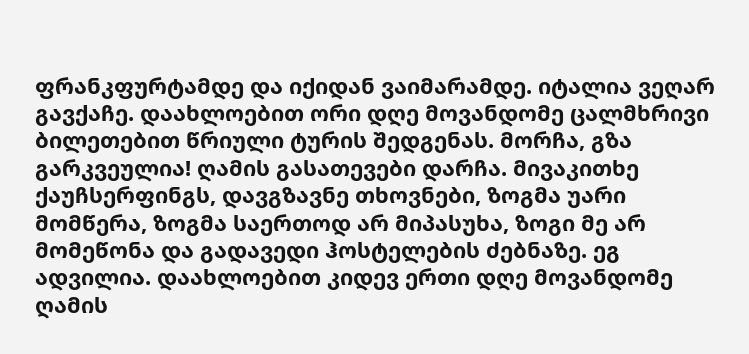ფრანკფურტამდე და იქიდან ვაიმარამდე. იტალია ვეღარ გავქაჩე. დაახლოებით ორი დღე მოვანდომე ცალმხრივი ბილეთებით წრიული ტურის შედგენას. მორჩა, გზა გარკვეულია! ღამის გასათევები დარჩა. მივაკითხე ქაუჩსერფინგს, დავგზავნე თხოვნები, ზოგმა უარი მომწერა, ზოგმა საერთოდ არ მიპასუხა, ზოგი მე არ მომეწონა და გადავედი ჰოსტელების ძებნაზე. ეგ ადვილია. დაახლოებით კიდევ ერთი დღე მოვანდომე ღამის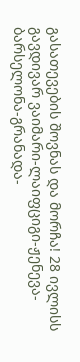გასათევების შოვნას და მორჩა! 28 ივლისს გავდივარ ვაიმარი-ლაიფციგი-ჟენევა-ბარსელონა-გრანადა-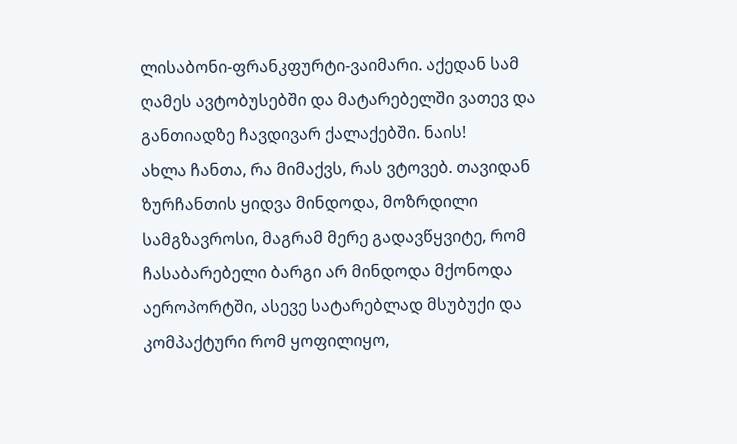ლისაბონი-ფრანკფურტი-ვაიმარი. აქედან სამ ღამეს ავტობუსებში და მატარებელში ვათევ და განთიადზე ჩავდივარ ქალაქებში. ნაის!
ახლა ჩანთა, რა მიმაქვს, რას ვტოვებ. თავიდან ზურჩანთის ყიდვა მინდოდა, მოზრდილი სამგზავროსი, მაგრამ მერე გადავწყვიტე, რომ ჩასაბარებელი ბარგი არ მინდოდა მქონოდა აეროპორტში, ასევე სატარებლად მსუბუქი და კომპაქტური რომ ყოფილიყო,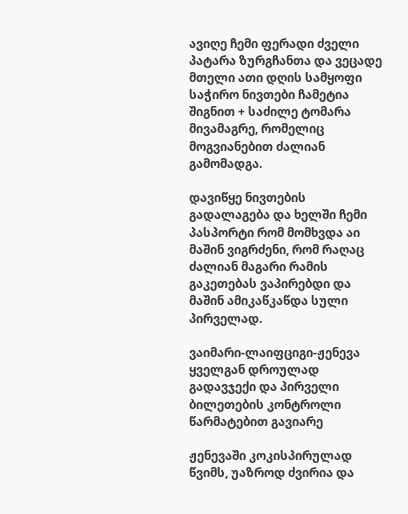ავიღე ჩემი ფერადი ძველი პატარა ზურგჩანთა და ვეცადე მთელი ათი დღის სამყოფი საჭირო ნივთები ჩამეტია შიგნით + საძილე ტომარა მივამაგრე, რომელიც მოგვიანებით ძალიან გამომადგა.

დავიწყე ნივთების გადალაგება და ხელში ჩემი პასპორტი რომ მომხვდა აი მაშინ ვიგრძენი, რომ რაღაც ძალიან მაგარი რამის გაკეთებას ვაპირებდი და მაშინ ამიკაწკაწდა სული პირველად.

ვაიმარი-ლაიფციგი-ჟენევა
ყველგან დროულად გადავჯექი და პირველი ბილეთების კონტროლი წარმატებით გავიარე

ჟენევაში კოკისპირულად წვიმს, უაზროდ ძვირია და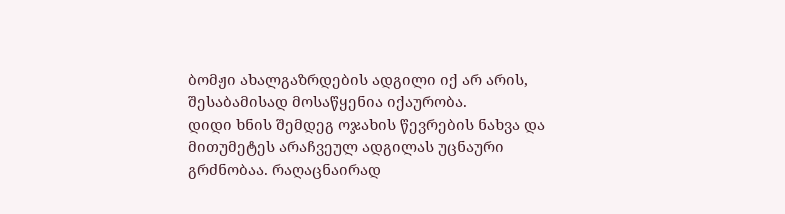ბომჟი ახალგაზრდების ადგილი იქ არ არის, შესაბამისად მოსაწყენია იქაურობა.
დიდი ხნის შემდეგ ოჯახის წევრების ნახვა და მითუმეტეს არაჩვეულ ადგილას უცნაური გრძნობაა. რაღაცნაირად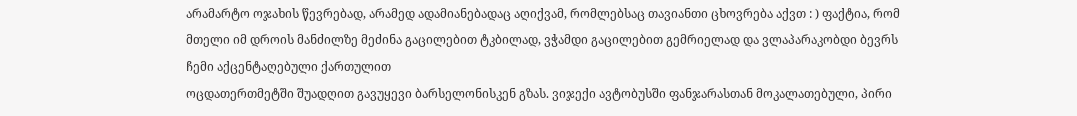არამარტო ოჯახის წევრებად, არამედ ადამიანებადაც აღიქვამ, რომლებსაც თავიანთი ცხოვრება აქვთ : ) ფაქტია, რომ მთელი იმ დროის მანძილზე მეძინა გაცილებით ტკბილად, ვჭამდი გაცილებით გემრიელად და ვლაპარაკობდი ბევრს ჩემი აქცენტაღებული ქართულით
ოცდათერთმეტში შუადღით გავუყევი ბარსელონისკენ გზას. ვიჯექი ავტობუსში ფანჯარასთან მოკალათებული, პირი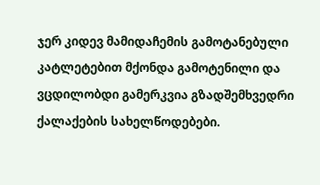ჯერ კიდევ მამიდაჩემის გამოტანებული კატლეტებით მქონდა გამოტენილი და  ვცდილობდი გამერკვია გზადშემხვედრი ქალაქების სახელწოდებები.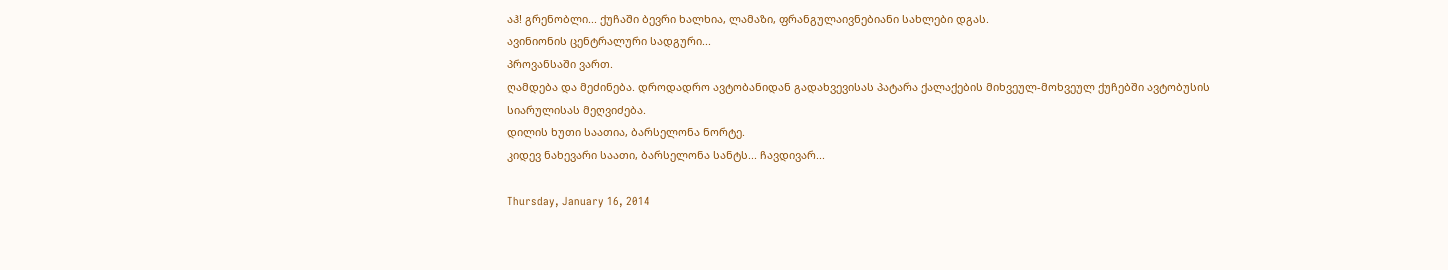აჰ! გრენობლი... ქუჩაში ბევრი ხალხია, ლამაზი, ფრანგულაივნებიანი სახლები დგას.
ავინიონის ცენტრალური სადგური...
პროვანსაში ვართ.
ღამდება და მეძინება. დროდადრო ავტობანიდან გადახვევისას პატარა ქალაქების მიხვეულ-მოხვეულ ქუჩებში ავტობუსის სიარულისას მეღვიძება.
დილის ხუთი საათია, ბარსელონა ნორტე.
კიდევ ნახევარი საათი, ბარსელონა სანტს... ჩავდივარ...

Thursday, January 16, 2014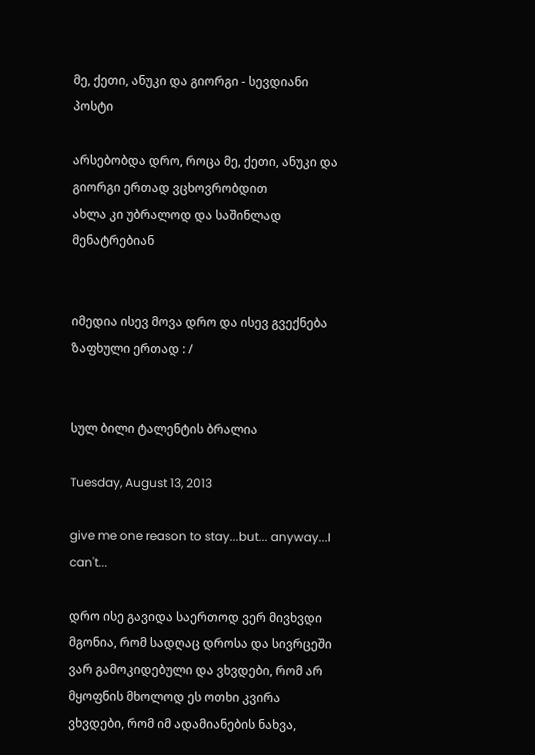მე, ქეთი, ანუკი და გიორგი - სევდიანი პოსტი

არსებობდა დრო, როცა მე, ქეთი, ანუკი და გიორგი ერთად ვცხოვრობდით
ახლა კი უბრალოდ და საშინლად მენატრებიან


იმედია ისევ მოვა დრო და ისევ გვექნება ზაფხული ერთად : /


სულ ბილი ტალენტის ბრალია

Tuesday, August 13, 2013

give me one reason to stay...but... anyway...I can't...

დრო ისე გავიდა საერთოდ ვერ მივხვდი
მგონია, რომ სადღაც დროსა და სივრცეში ვარ გამოკიდებული და ვხვდები, რომ არ მყოფნის მხოლოდ ეს ოთხი კვირა
ვხვდები, რომ იმ ადამიანების ნახვა,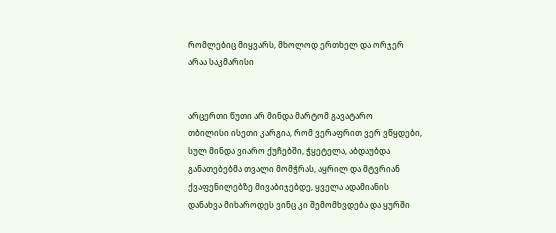რომლებიც მიყვარს, მხოლოდ ერთხელ და ორჯერ არაა საკმარისი


არცერთი წუთი არ მინდა მარტომ გავატარო
თბილისი ისეთი კარგია, რომ ვერაფრით ვერ ვწყდები, სულ მინდა ვიარო ქუჩებში, ჭყეტელა, აბდაუბდა განათებებმა თვალი მომჭრას, აყრილ და მტვრიან ქვაფენილებზე მივაბიჯებდე, ყველა ადამიანის დანახვა მიხაროდეს ვინც კი შემომხვდება და ყურში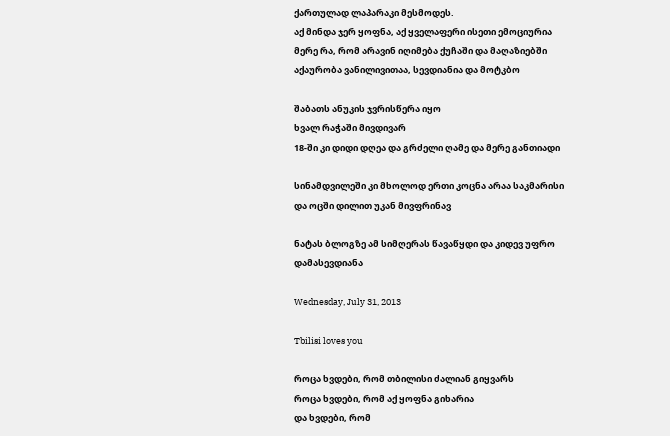ქართულად ლაპარაკი მესმოდეს.
აქ მინდა ჯერ ყოფნა, აქ ყველაფერი ისეთი ემოციურია
მერე რა, რომ არავინ იღიმება ქუჩაში და მაღაზიებში
აქაურობა ვანილივითაა, სევდიანია და მოტკბო

შაბათს ანუკის ჯვრისწერა იყო
ხვალ რაჭაში მივდივარ
18-ში კი დიდი დღეა და გრძელი ღამე და მერე განთიადი

სინამდვილეში კი მხოლოდ ერთი კოცნა არაა საკმარისი
და ოცში დილით უკან მივფრინავ

ნატას ბლოგზე ამ სიმღერას წავაწყდი და კიდევ უფრო დამასევდიანა

Wednesday, July 31, 2013

Tbilisi loves you

როცა ხვდები, რომ თბილისი ძალიან გიყვარს
როცა ხვდები, რომ აქ ყოფნა გიხარია
და ხვდები, რომ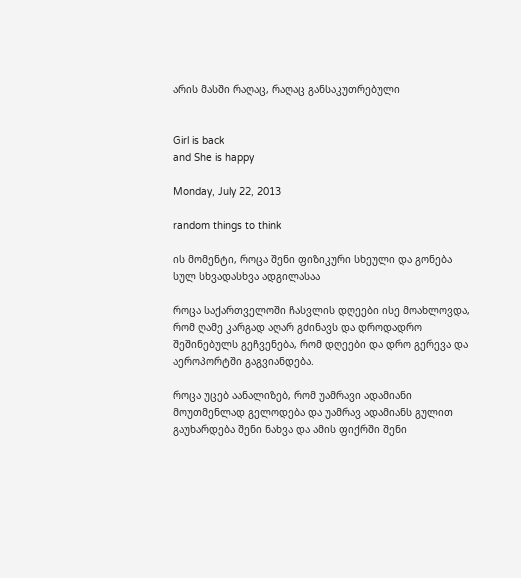არის მასში რაღაც, რაღაც განსაკუთრებული


Girl is back
and She is happy

Monday, July 22, 2013

random things to think

ის მომენტი, როცა შენი ფიზიკური სხეული და გონება სულ სხვადასხვა ადგილასაა

როცა საქართველოში ჩასვლის დღეები ისე მოახლოვდა, რომ ღამე კარგად აღარ გძინავს და დროდადრო შეშინებულს გეჩვენება, რომ დღეები და დრო გერევა და აეროპორტში გაგვიანდება.

როცა უცებ აანალიზებ, რომ უამრავი ადამიანი მოუთმენლად გელოდება და უამრავ ადამიანს გულით გაუხარდება შენი ნახვა და ამის ფიქრში შენი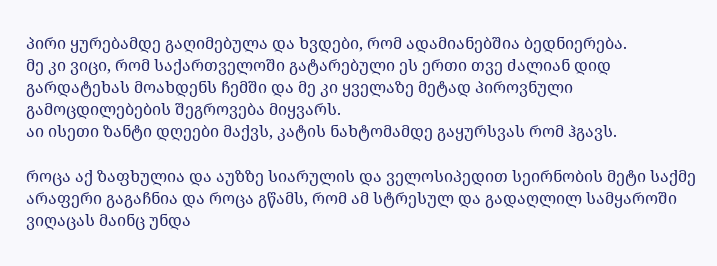პირი ყურებამდე გაღიმებულა და ხვდები, რომ ადამიანებშია ბედნიერება.
მე კი ვიცი, რომ საქართველოში გატარებული ეს ერთი თვე ძალიან დიდ გარდატეხას მოახდენს ჩემში და მე კი ყველაზე მეტად პიროვნული გამოცდილებების შეგროვება მიყვარს.
აი ისეთი ზანტი დღეები მაქვს, კატის ნახტომამდე გაყურსვას რომ ჰგავს.

როცა აქ ზაფხულია და აუზზე სიარულის და ველოსიპედით სეირნობის მეტი საქმე არაფერი გაგაჩნია და როცა გწამს, რომ ამ სტრესულ და გადაღლილ სამყაროში ვიღაცას მაინც უნდა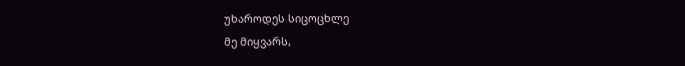უხაროდეს სიცოცხლე
მე მიყვარს,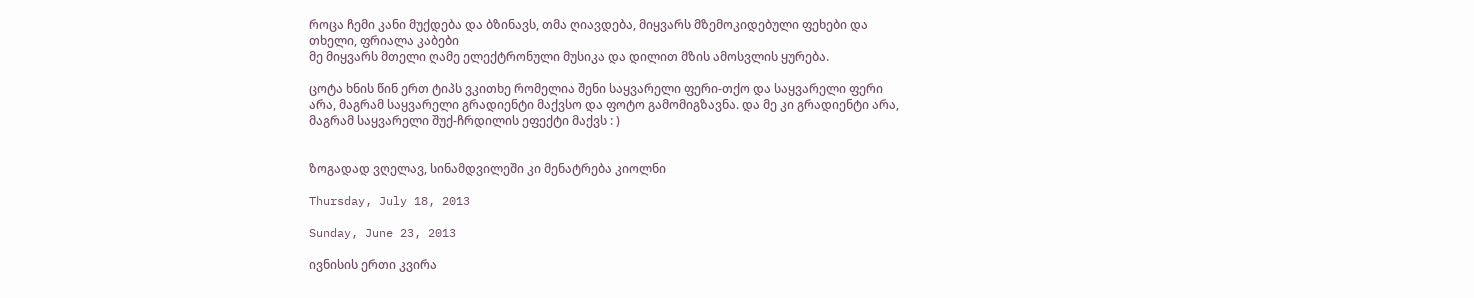როცა ჩემი კანი მუქდება და ბზინავს, თმა ღიავდება, მიყვარს მზემოკიდებული ფეხები და თხელი, ფრიალა კაბები
მე მიყვარს მთელი ღამე ელექტრონული მუსიკა და დილით მზის ამოსვლის ყურება.

ცოტა ხნის წინ ერთ ტიპს ვკითხე რომელია შენი საყვარელი ფერი-თქო და საყვარელი ფერი არა, მაგრამ საყვარელი გრადიენტი მაქვსო და ფოტო გამომიგზავნა. და მე კი გრადიენტი არა, მაგრამ საყვარელი შუქ-ჩრდილის ეფექტი მაქვს : )


ზოგადად ვღელავ, სინამდვილეში კი მენატრება კიოლნი

Thursday, July 18, 2013

Sunday, June 23, 2013

ივნისის ერთი კვირა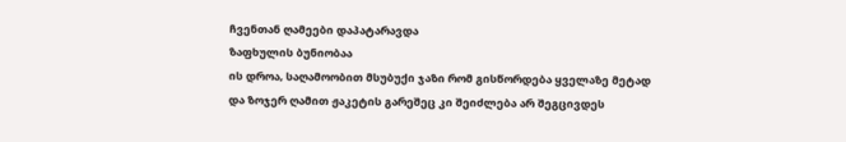ჩვენთან ღამეები დაპატარავდა
ზაფხულის ბუნიობაა
ის დროა, საღამოობით მსუბუქი ჯაზი რომ გისწორდება ყველაზე მეტად
და ზოჯერ ღამით ჟაკეტის გარეშეც კი შეიძლება არ შეგცივდეს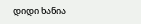დიდი ხანია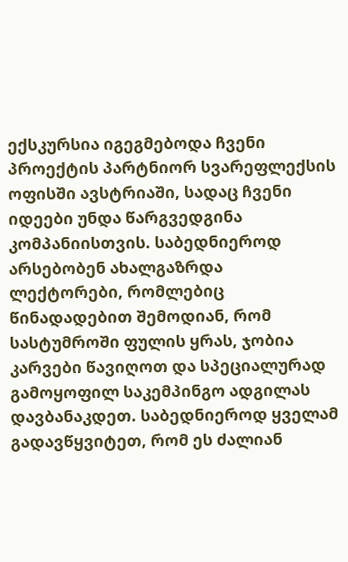ექსკურსია იგეგმებოდა ჩვენი პროექტის პარტნიორ სვარეფლექსის ოფისში ავსტრიაში, სადაც ჩვენი იდეები უნდა წარგვედგინა კომპანიისთვის. საბედნიეროდ არსებობენ ახალგაზრდა ლექტორები, რომლებიც წინადადებით შემოდიან, რომ სასტუმროში ფულის ყრას, ჯობია კარვები წავიღოთ და სპეციალურად გამოყოფილ საკემპინგო ადგილას დავბანაკდეთ. საბედნიეროდ ყველამ გადავწყვიტეთ, რომ ეს ძალიან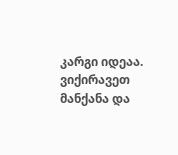კარგი იდეაა. ვიქირავეთ მანქანა და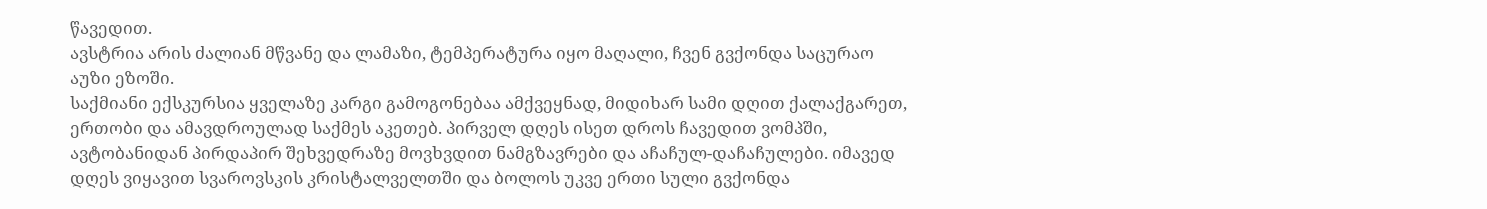წავედით.
ავსტრია არის ძალიან მწვანე და ლამაზი, ტემპერატურა იყო მაღალი, ჩვენ გვქონდა საცურაო აუზი ეზოში.
საქმიანი ექსკურსია ყველაზე კარგი გამოგონებაა ამქვეყნად, მიდიხარ სამი დღით ქალაქგარეთ, ერთობი და ამავდროულად საქმეს აკეთებ. პირველ დღეს ისეთ დროს ჩავედით ვომპში, ავტობანიდან პირდაპირ შეხვედრაზე მოვხვდით ნამგზავრები და აჩაჩულ-დაჩაჩულები. იმავედ დღეს ვიყავით სვაროვსკის კრისტალველთში და ბოლოს უკვე ერთი სული გვქონდა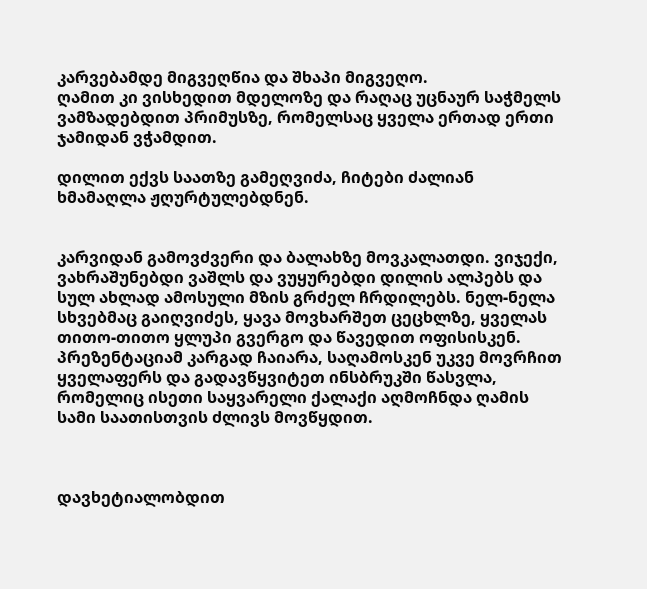კარვებამდე მიგვეღწია და შხაპი მიგვეღო.
ღამით კი ვისხედით მდელოზე და რაღაც უცნაურ საჭმელს ვამზადებდით პრიმუსზე, რომელსაც ყველა ერთად ერთი ჯამიდან ვჭამდით.

დილით ექვს საათზე გამეღვიძა, ჩიტები ძალიან ხმამაღლა ჟღურტულებდნენ.


კარვიდან გამოვძვერი და ბალახზე მოვკალათდი. ვიჯექი, ვახრაშუნებდი ვაშლს და ვუყურებდი დილის ალპებს და სულ ახლად ამოსული მზის გრძელ ჩრდილებს. ნელ-ნელა სხვებმაც გაიღვიძეს, ყავა მოვხარშეთ ცეცხლზე, ყველას თითო-თითო ყლუპი გვერგო და წავედით ოფისისკენ.
პრეზენტაციამ კარგად ჩაიარა, საღამოსკენ უკვე მოვრჩით ყველაფერს და გადავწყვიტეთ ინსბრუკში წასვლა, რომელიც ისეთი საყვარელი ქალაქი აღმოჩნდა ღამის სამი საათისთვის ძლივს მოვწყდით.



დავხეტიალობდით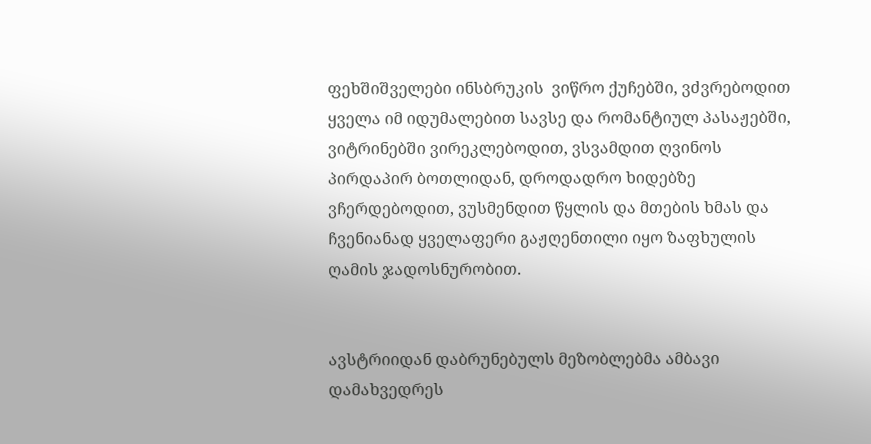ფეხშიშველები ინსბრუკის  ვიწრო ქუჩებში, ვძვრებოდით ყველა იმ იდუმალებით სავსე და რომანტიულ პასაჟებში, ვიტრინებში ვირეკლებოდით, ვსვამდით ღვინოს პირდაპირ ბოთლიდან, დროდადრო ხიდებზე ვჩერდებოდით, ვუსმენდით წყლის და მთების ხმას და ჩვენიანად ყველაფერი გაჟღენთილი იყო ზაფხულის ღამის ჯადოსნურობით.


ავსტრიიდან დაბრუნებულს მეზობლებმა ამბავი დამახვედრეს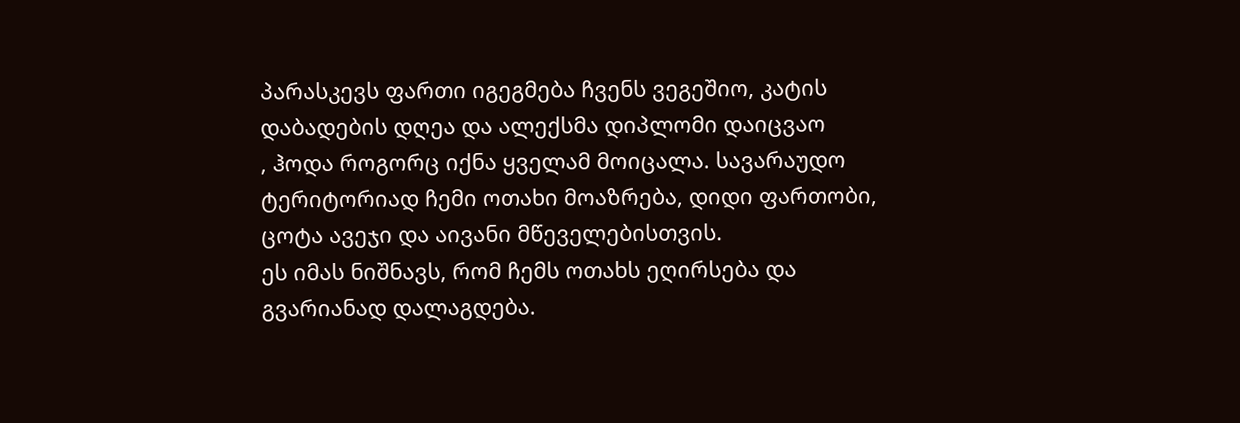პარასკევს ფართი იგეგმება ჩვენს ვეგეშიო, კატის დაბადების დღეა და ალექსმა დიპლომი დაიცვაო
, ჰოდა როგორც იქნა ყველამ მოიცალა. სავარაუდო ტერიტორიად ჩემი ოთახი მოაზრება, დიდი ფართობი, ცოტა ავეჯი და აივანი მწეველებისთვის.
ეს იმას ნიშნავს, რომ ჩემს ოთახს ეღირსება და გვარიანად დალაგდება.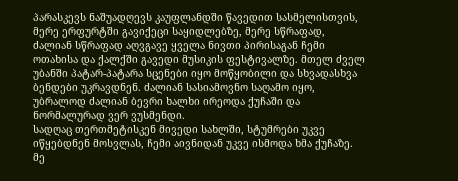პარასკევს ნაშუადღევს კაუფლანდში წავედით სასმელისთვის, მერე ერფურტში გავიქეცი საყიდლებზე, მერე სწრაფად, ძალიან სწრაფად აღვგავე ყველა ნივთი პირისაგან ჩემი ოთახისა და ქალქში გავედი მუსიკის ფესტივალზე. მთელ ძველ უბანში პატარ-პატარა სცენები იყო მოწყობილი და სხვადასხვა ბენდები უკრავდნენ. ძალიან სასიამოვნო საღამო იყო, უბრალოდ ძალიან ბევრი ხალხი ირეოდა ქუჩაში და ნორმალურად ვერ ვუსმენდი.
სადღაც თერთმეტისკენ მივედი სახლში, სტუმრები უკვე იწყებდნენ მოსვლას, ჩემი აივნიდან უკვე ისმოდა ხმა ქუჩაზე.
მე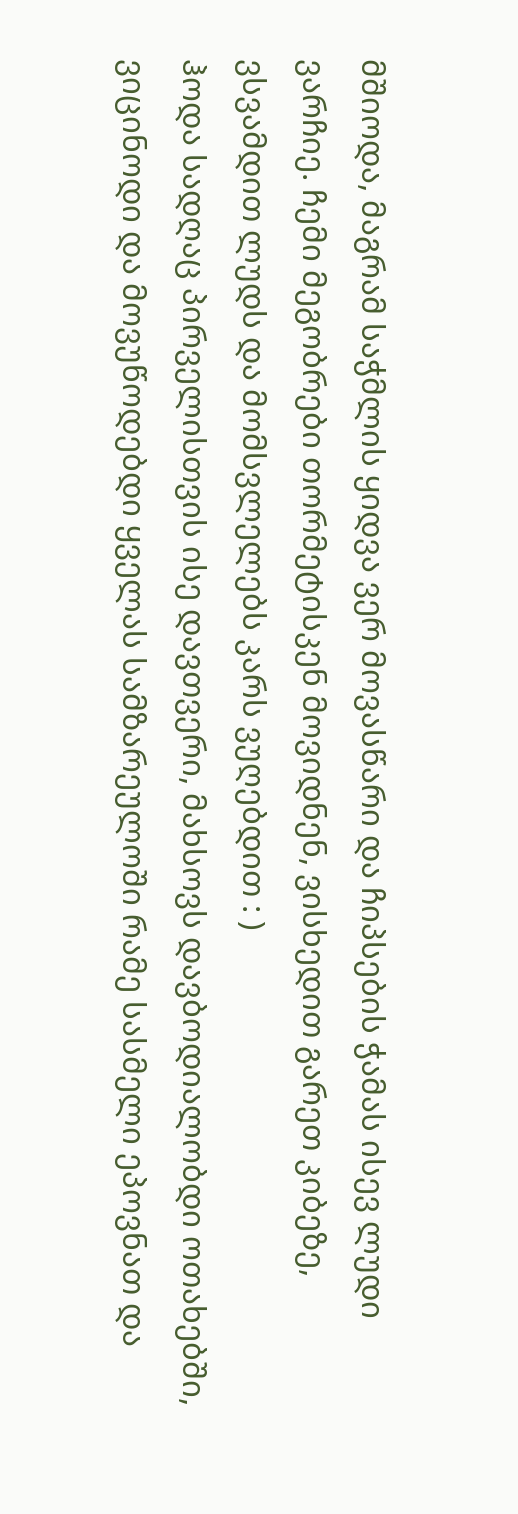მშიოდა, მაგრამ საჭმლის ყიდვა ვერ მოვასწარი და ჩიპსების ჭამას ისევ ლუდი ვარჩიე. ჩემი მეგობრები თორმეტისკენ მოვიდნენ, ვისხედით გარეთ კიბეზე, ვსვამდით ლუდს და მომსვლელებს კარს ვუღებდით : )
ჰოდა სადღაც პირველისთვის ისე დავთვერი, მახსოვს დავბოდიალობდი ოთახებში, ვიცინოდი და მოვუწოდებდი ყველას სამზარეულოში რამე სასმელი ეპოვნათ და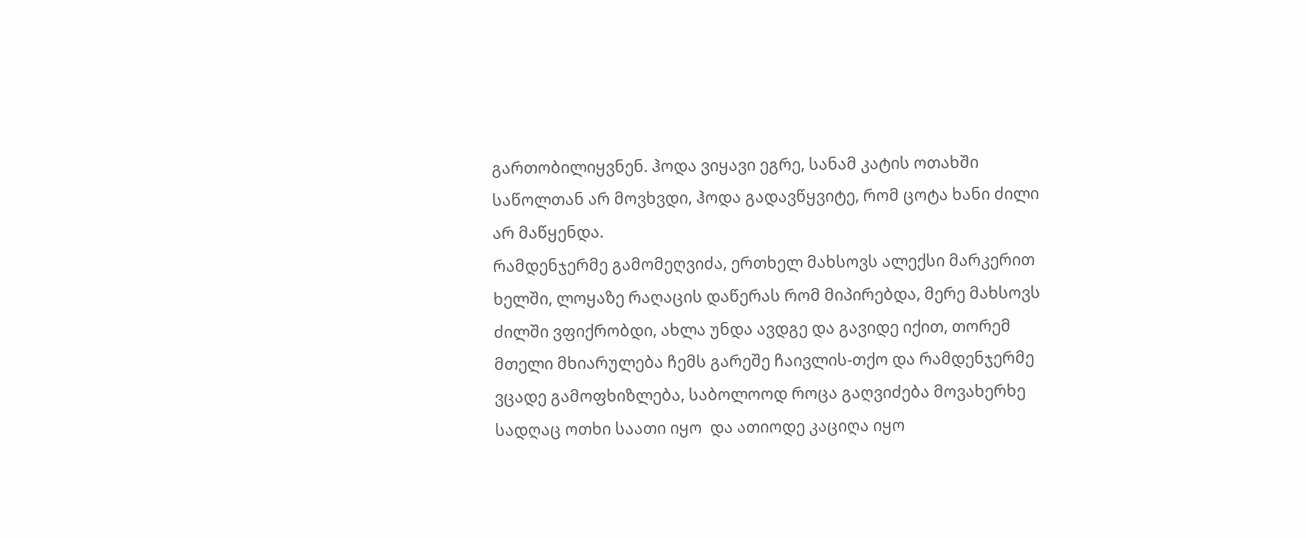გართობილიყვნენ. ჰოდა ვიყავი ეგრე, სანამ კატის ოთახში საწოლთან არ მოვხვდი, ჰოდა გადავწყვიტე, რომ ცოტა ხანი ძილი არ მაწყენდა.
რამდენჯერმე გამომეღვიძა, ერთხელ მახსოვს ალექსი მარკერით ხელში, ლოყაზე რაღაცის დაწერას რომ მიპირებდა, მერე მახსოვს ძილში ვფიქრობდი, ახლა უნდა ავდგე და გავიდე იქით, თორემ მთელი მხიარულება ჩემს გარეშე ჩაივლის-თქო და რამდენჯერმე ვცადე გამოფხიზლება, საბოლოოდ როცა გაღვიძება მოვახერხე სადღაც ოთხი საათი იყო  და ათიოდე კაციღა იყო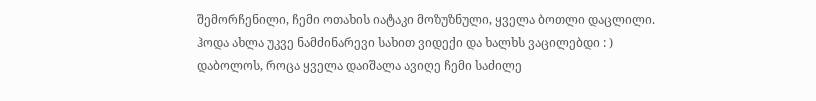შემორჩენილი, ჩემი ოთახის იატაკი მოზუზნული, ყველა ბოთლი დაცლილი.
ჰოდა ახლა უკვე ნამძინარევი სახით ვიდექი და ხალხს ვაცილებდი : )
დაბოლოს, როცა ყველა დაიშალა ავიღე ჩემი საძილე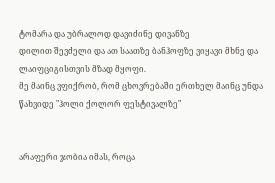ტომარა და უბრალოდ დავიძინე დივანზე
დილით შევძელი და ათ საათზე ბანჰოფზე ვიყავი მხნე და ლაიფციგისთვის მზად მყოფი.
მე მაინც ვფიქრობ, რომ ცხოვრებაში ერთხელ მაინც უნდა წახვიდე "ჰოლი ქოლორ ფესტივალზე"


არაფერი ჯობია იმას, როცა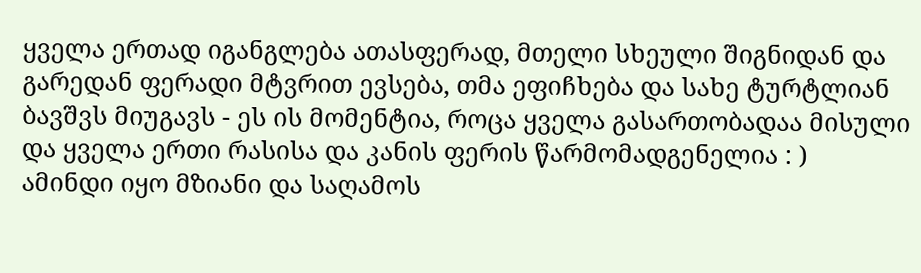ყველა ერთად იგანგლება ათასფერად, მთელი სხეული შიგნიდან და გარედან ფერადი მტვრით ევსება, თმა ეფიჩხება და სახე ტურტლიან ბავშვს მიუგავს - ეს ის მომენტია, როცა ყველა გასართობადაა მისული და ყველა ერთი რასისა და კანის ფერის წარმომადგენელია : )
ამინდი იყო მზიანი და საღამოს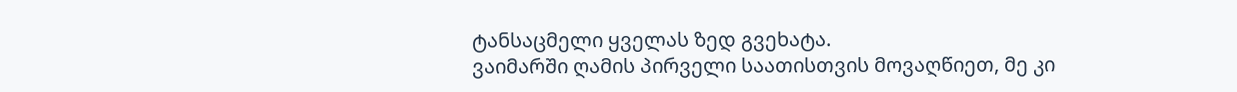ტანსაცმელი ყველას ზედ გვეხატა.
ვაიმარში ღამის პირველი საათისთვის მოვაღწიეთ, მე კი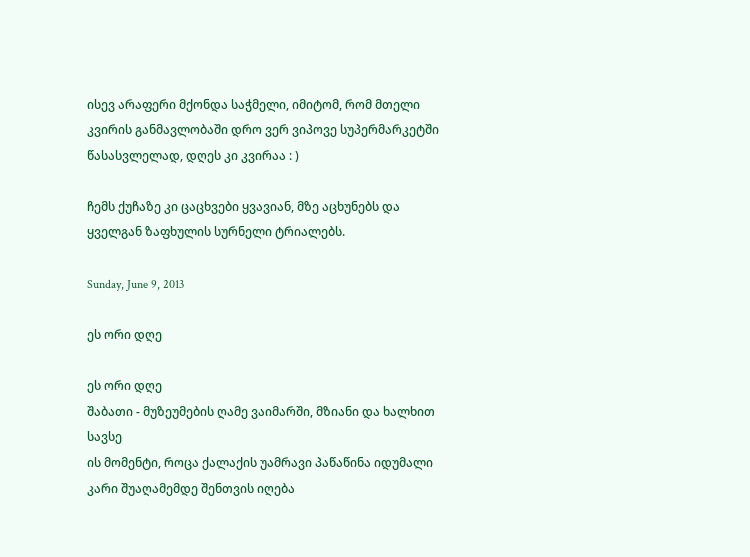ისევ არაფერი მქონდა საჭმელი, იმიტომ, რომ მთელი კვირის განმავლობაში დრო ვერ ვიპოვე სუპერმარკეტში წასასვლელად, დღეს კი კვირაა : )

ჩემს ქუჩაზე კი ცაცხვები ყვავიან, მზე აცხუნებს და ყველგან ზაფხულის სურნელი ტრიალებს.

Sunday, June 9, 2013

ეს ორი დღე

ეს ორი დღე
შაბათი - მუზეუმების ღამე ვაიმარში, მზიანი და ხალხით სავსე
ის მომენტი, როცა ქალაქის უამრავი პაწაწინა იდუმალი კარი შუაღამემდე შენთვის იღება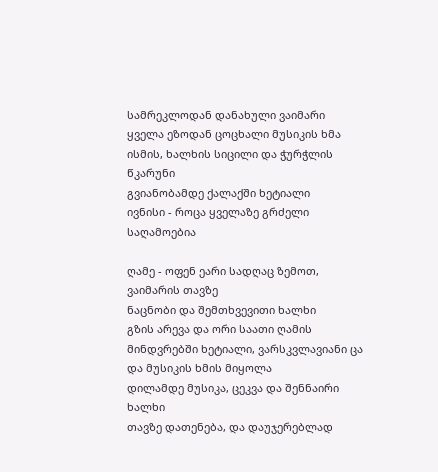სამრეკლოდან დანახული ვაიმარი
ყველა ეზოდან ცოცხალი მუსიკის ხმა ისმის, ხალხის სიცილი და ჭურჭლის წკარუნი
გვიანობამდე ქალაქში ხეტიალი
ივნისი - როცა ყველაზე გრძელი საღამოებია

ღამე - ოფენ ეარი სადღაც ზემოთ, ვაიმარის თავზე
ნაცნობი და შემთხვევითი ხალხი
გზის არევა და ორი საათი ღამის მინდვრებში ხეტიალი, ვარსკვლავიანი ცა და მუსიკის ხმის მიყოლა
დილამდე მუსიკა, ცეკვა და შენნაირი ხალხი
თავზე დათენება, და დაუჯერებლად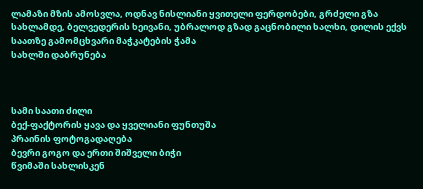ლამაზი მზის ამოსვლა, ოდნავ ნისლიანი ყვითელი ფერდობები, გრძელი გზა სახლამდე, ბელვედერის ხეივანი, უბრალოდ გზად გაცნობილი ხალხი, დილის ექვს საათზე გამომცხვარი მაჭკატების ჭამა
სახლში დაბრუნება



სამი საათი ძილი
ბექ-ფაქტორის ყავა და ყველიანი ფუნთუშა
პრაინის ფოტოგადაღება
ბევრი გოგო და ერთი შიშველი ბიჭი
წვიმაში სახლისკენ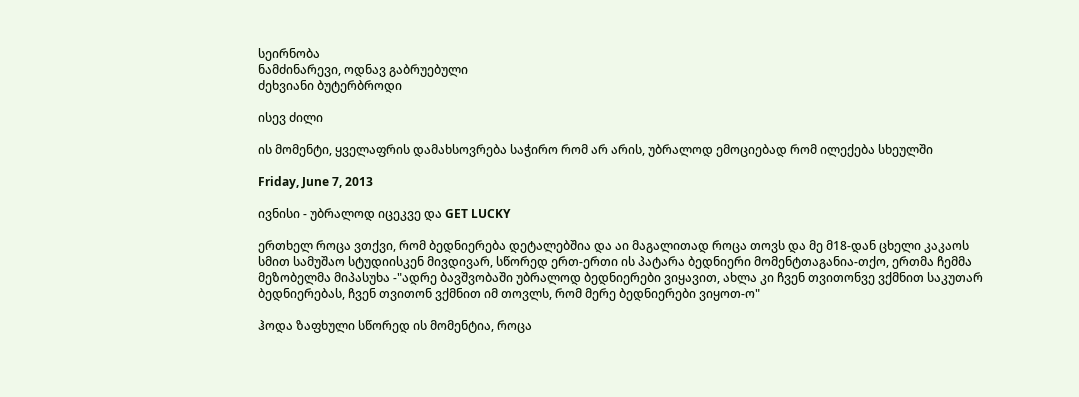სეირნობა
ნამძინარევი, ოდნავ გაბრუებული
ძეხვიანი ბუტერბროდი

ისევ ძილი

ის მომენტი, ყველაფრის დამახსოვრება საჭირო რომ არ არის, უბრალოდ ემოციებად რომ ილექება სხეულში

Friday, June 7, 2013

ივნისი - უბრალოდ იცეკვე და GET LUCKY

ერთხელ როცა ვთქვი, რომ ბედნიერება დეტალებშია და აი მაგალითად როცა თოვს და მე მ18-დან ცხელი კაკაოს სმით სამუშაო სტუდიისკენ მივდივარ, სწორედ ერთ-ერთი ის პატარა ბედნიერი მომენტთაგანია-თქო, ერთმა ჩემმა მეზობელმა მიპასუხა -"ადრე ბავშვობაში უბრალოდ ბედნიერები ვიყავით, ახლა კი ჩვენ თვითონვე ვქმნით საკუთარ ბედნიერებას, ჩვენ თვითონ ვქმნით იმ თოვლს, რომ მერე ბედნიერები ვიყოთ-ო"

ჰოდა ზაფხული სწორედ ის მომენტია, როცა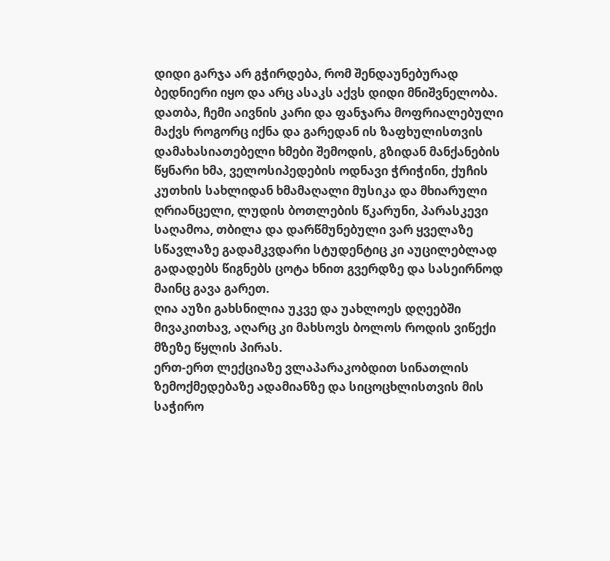დიდი გარჯა არ გჭირდება, რომ შენდაუნებურად ბედნიერი იყო და არც ასაკს აქვს დიდი მნიშვნელობა.
დათბა, ჩემი აივნის კარი და ფანჯარა მოფრიალებული მაქვს როგორც იქნა და გარედან ის ზაფხულისთვის დამახასიათებელი ხმები შემოდის, გზიდან მანქანების წყნარი ხმა, ველოსიპედების ოდნავი ჭრიჭინი, ქუჩის კუთხის სახლიდან ხმამაღალი მუსიკა და მხიარული ღრიანცელი, ლუდის ბოთლების წკარუნი, პარასკევი საღამოა, თბილა და დარწმუნებული ვარ ყველაზე სწავლაზე გადამკვდარი სტუდენტიც კი აუცილებლად გადადებს წიგნებს ცოტა ხნით გვერდზე და სასეირნოდ მაინც გავა გარეთ.
ღია აუზი გახსნილია უკვე და უახლოეს დღეებში მივაკითხავ, აღარც კი მახსოვს ბოლოს როდის ვიწექი მზეზე წყლის პირას.
ერთ-ერთ ლექციაზე ვლაპარაკობდით სინათლის ზემოქმედებაზე ადამიანზე და სიცოცხლისთვის მის საჭირო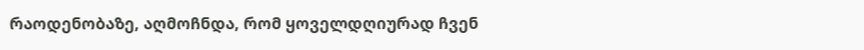რაოდენობაზე, აღმოჩნდა, რომ ყოველდღიურად ჩვენ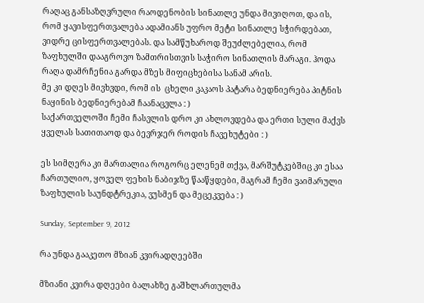რაღაც განსაზღვრული რაოდენობის სინათლე უნდა მივიღოთ, და ის, რომ ყავისფერთვალება ადამიანს უფრო მეტი სინათლე სჭირდებათ, ვიდრე ცისფერთვალებას. და სამწუხაროდ შეუძლებელია, რომ ზაფხულში დააგროვო ზამთრისთვის საჭირო სინათლის მარაგი. ჰოდა რაღა დამრჩენია გარდა მზეს მიფიცხებისა სანამ არის.
მე კი დღეს მივხვდი, რომ ის  ცხელი კაკაოს პატარა ბედნიერება პიტნის ნაყინის ბედნიერებამ ჩაანაცვლა : )
საქართველოში ჩემი ჩასვლის დრო კი ახლოვდება და ერთი სული მაქვს ყველას სათითაოდ და ბევრჯერ როდის ჩავეხუტები : )

ეს სიმღერა კი მართალია როგორც ელენემ თქვა, მარშუტკებშიც კი ესაა ჩართულიო, ყოველ ფეხის ნაბიჯზე წააწყდები, მაგრამ ჩემი ვაიმარული ზაფხულის საუნდტრეკია, ვუსმენ და მეცეკვება : )

Sunday, September 9, 2012

რა უნდა გააკეთო მზიან კვირადღეებში

მზიანი კვირა დღეები ბალახზე გაშხლართულმა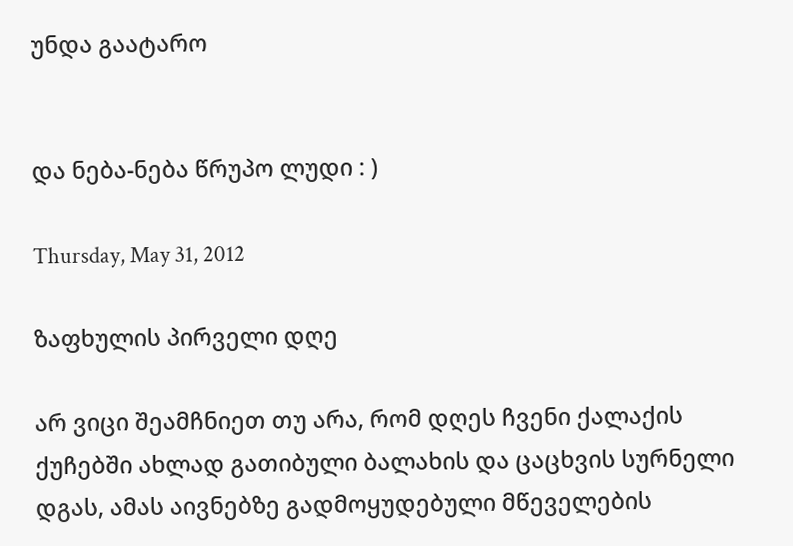უნდა გაატარო


და ნება-ნება წრუპო ლუდი : )

Thursday, May 31, 2012

ზაფხულის პირველი დღე

არ ვიცი შეამჩნიეთ თუ არა, რომ დღეს ჩვენი ქალაქის ქუჩებში ახლად გათიბული ბალახის და ცაცხვის სურნელი დგას, ამას აივნებზე გადმოყუდებული მწეველების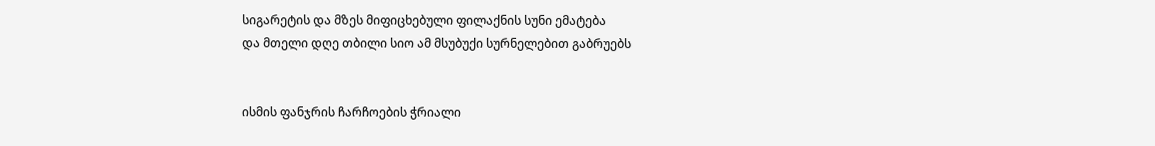სიგარეტის და მზეს მიფიცხებული ფილაქნის სუნი ემატება
და მთელი დღე თბილი სიო ამ მსუბუქი სურნელებით გაბრუებს


ისმის ფანჯრის ჩარჩოების ჭრიალი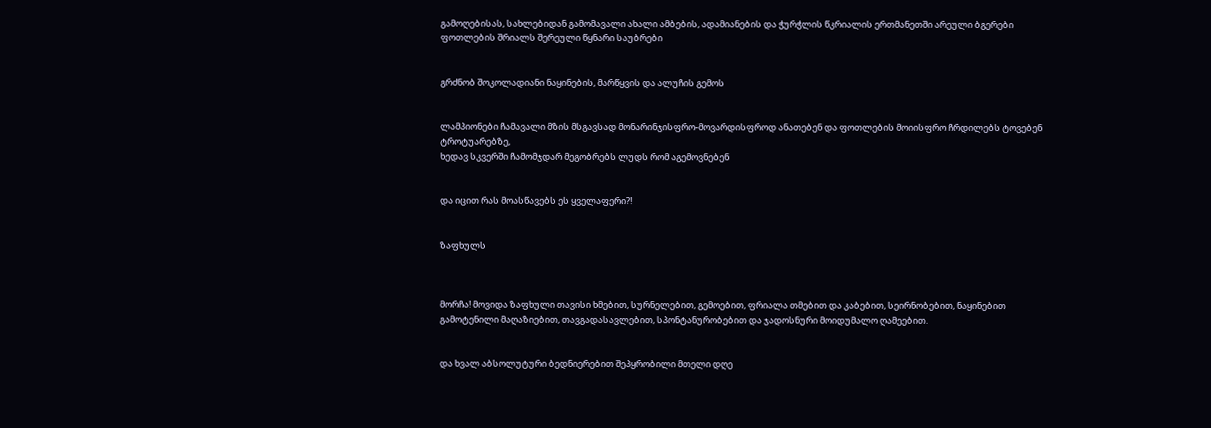გამოღებისას, სახლებიდან გამომავალი ახალი ამბების, ადამიანების და ჭურჭლის წკრიალის ერთმანეთში არეული ბგერები
ფოთლების შრიალს შერეული წყნარი საუბრები


გრძნობ შოკოლადიანი ნაყინების, მარწყვის და ალუჩის გემოს


ლამპიონები ჩამავალი მზის მსგავსად მონარინჯისფრო-მოვარდისფროდ ანათებენ და ფოთლების მოიისფრო ჩრდილებს ტოვებენ ტროტუარებზე,
ხედავ სკვერში ჩამომჯდარ მეგობრებს ლუდს რომ აგემოვნებენ


და იცით რას მოასწავებს ეს ყველაფერი?!


ზაფხულს



მორჩა! მოვიდა ზაფხული თავისი ხმებით, სურნელებით, გემოებით, ფრიალა თმებით და კაბებით, სეირნობებით, ნაყინებით გამოტენილი მაღაზიებით, თავგადასავლებით, სპონტანურობებით და ჯადოსნური მოიდუმალო ღამეებით.


და ხვალ აბსოლუტური ბედნიერებით შეპყრობილი მთელი დღე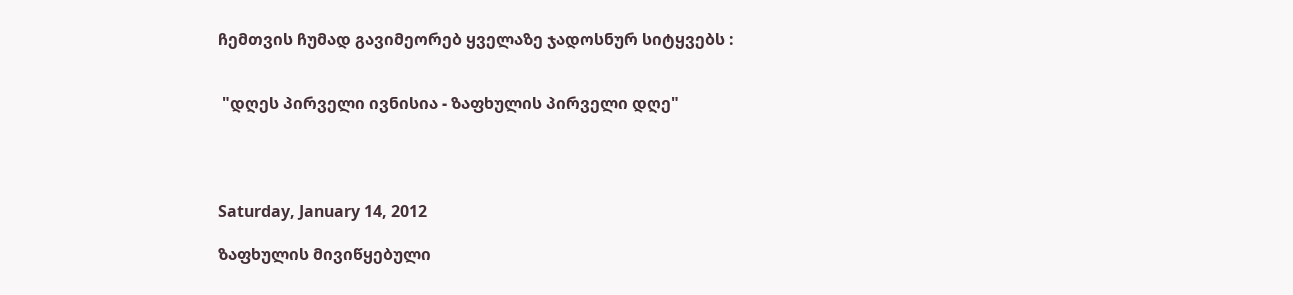ჩემთვის ჩუმად გავიმეორებ ყველაზე ჯადოსნურ სიტყვებს :


 "დღეს პირველი ივნისია - ზაფხულის პირველი დღე"




Saturday, January 14, 2012

ზაფხულის მივიწყებული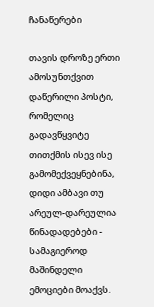ჩანაწერები

თავის დროზე ერთი ამოსუნთქვით დაწერილი პოსტი, რომელიც გადავწყვიტე თითქმის ისევ ისე გამომექვეყნებინა, დიდი ამბავი თუ არეულ-დარეულია წინადადებები - სამაგიეროდ მაშინდელი ემოციები მოაქვს.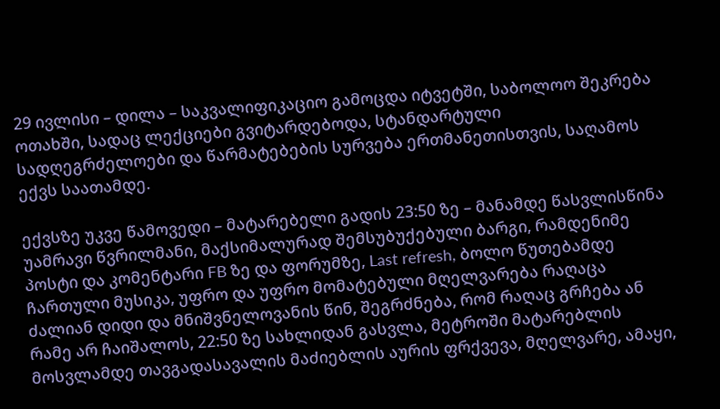29 ივლისი – დილა – საკვალიფიკაციო გამოცდა იტვეტში, საბოლოო შეკრება ოთახში, სადაც ლექციები გვიტარდებოდა, სტანდარტული სადღეგრძელოები და წარმატებების სურვება ერთმანეთისთვის, საღამოს ექვს საათამდე.

ექვსზე უკვე წამოვედი – მატარებელი გადის 23:50 ზე – მანამდე წასვლისწინა უამრავი წვრილმანი, მაქსიმალურად შემსუბუქებული ბარგი, რამდენიმე პოსტი და კომენტარი FB ზე და ფორუმზე, Last refresh, ბოლო წუთებამდე ჩართული მუსიკა, უფრო და უფრო მომატებული მღელვარება რაღაცა ძალიან დიდი და მნიშვნელოვანის წინ, შეგრძნება, რომ რაღაც გრჩება ან რამე არ ჩაიშალოს, 22:50 ზე სახლიდან გასვლა, მეტროში მატარებლის მოსვლამდე თავგადასავალის მაძიებლის აურის ფრქვევა, მღელვარე, ამაყი,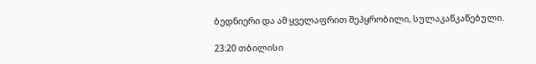ბედნიერი და ამ ყველაფრით შეპყრობილი, სულაკაწკაწებული.

23:20 თბილისი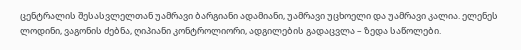ცენტრალის შესასვლელთან უამრავი ბარგიანი ადამიანი, უამრავი უცხოელი და უამრავი კალია. ელენეს ლოდინი, ვაგონის ძებნა, ღიპიანი კონტროლიორი, ადგილების გადაცვლა – ზედა საწოლები.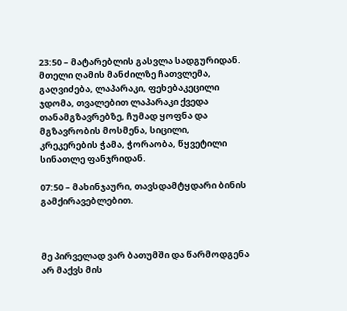23:50 – მატარებლის გასვლა სადგურიდან.
მთელი ღამის მანძილზე ჩათვლემა, გაღვიძება, ლაპარაკი, ფეხებაკეცილი ჯდომა, თვალებით ლაპარაკი ქვედა თანამგზავრებზე, ჩუმად ყოფნა და მგზავრობის მოსმენა, სიცილი, კრეკერების ჭამა, ჭორაობა, წყვეტილი სინათლე ფანჯრიდან.

07:50 – მახინჯაური, თავსდამტყდარი ბინის გამქირავებლებით.



მე პირველად ვარ ბათუმში და წარმოდგენა არ მაქვს მის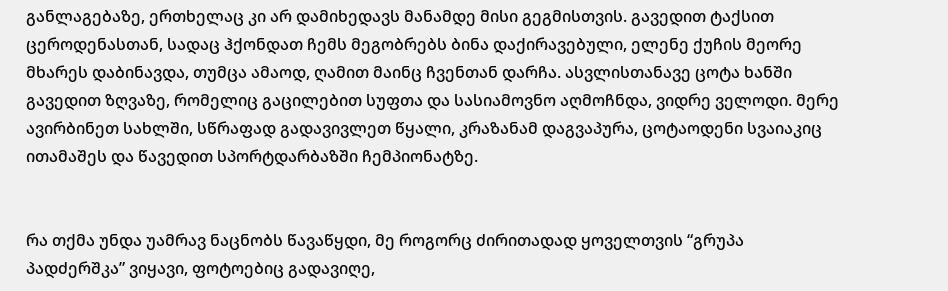განლაგებაზე, ერთხელაც კი არ დამიხედავს მანამდე მისი გეგმისთვის. გავედით ტაქსით ცეროდენასთან, სადაც ჰქონდათ ჩემს მეგობრებს ბინა დაქირავებული, ელენე ქუჩის მეორე მხარეს დაბინავდა, თუმცა ამაოდ, ღამით მაინც ჩვენთან დარჩა. ასვლისთანავე ცოტა ხანში გავედით ზღვაზე, რომელიც გაცილებით სუფთა და სასიამოვნო აღმოჩნდა, ვიდრე ველოდი. მერე ავირბინეთ სახლში, სწრაფად გადავივლეთ წყალი, კრაზანამ დაგვაპურა, ცოტაოდენი სვაიაკიც ითამაშეს და წავედით სპორტდარბაზში ჩემპიონატზე.


რა თქმა უნდა უამრავ ნაცნობს წავაწყდი, მე როგორც ძირითადად ყოველთვის “გრუპა პადძერშკა” ვიყავი, ფოტოებიც გადავიღე,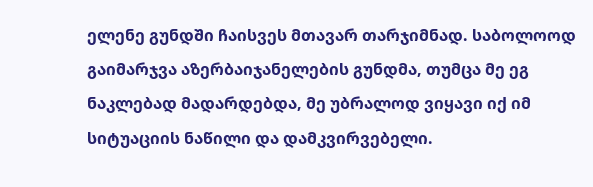ელენე გუნდში ჩაისვეს მთავარ თარჯიმნად. საბოლოოდ გაიმარჯვა აზერბაიჯანელების გუნდმა, თუმცა მე ეგ ნაკლებად მადარდებდა, მე უბრალოდ ვიყავი იქ იმ სიტუაციის ნაწილი და დამკვირვებელი.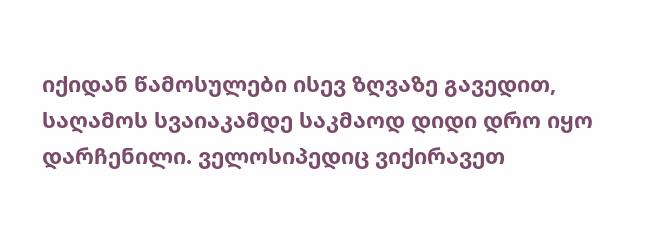იქიდან წამოსულები ისევ ზღვაზე გავედით, საღამოს სვაიაკამდე საკმაოდ დიდი დრო იყო დარჩენილი. ველოსიპედიც ვიქირავეთ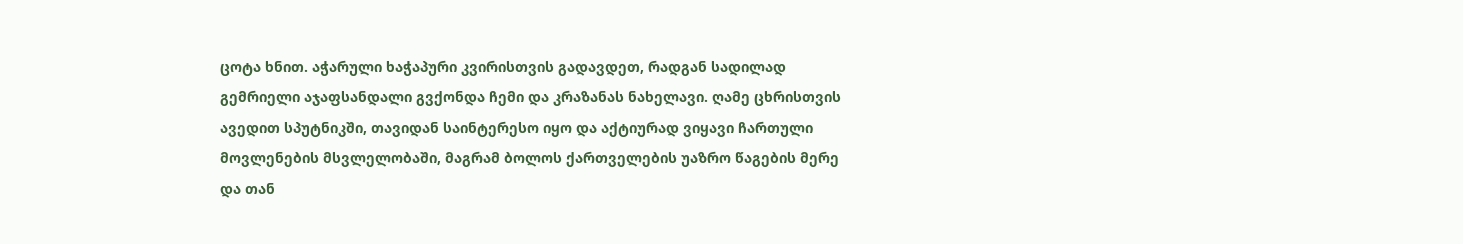ცოტა ხნით. აჭარული ხაჭაპური კვირისთვის გადავდეთ, რადგან სადილად გემრიელი აჯაფსანდალი გვქონდა ჩემი და კრაზანას ნახელავი. ღამე ცხრისთვის ავედით სპუტნიკში, თავიდან საინტერესო იყო და აქტიურად ვიყავი ჩართული მოვლენების მსვლელობაში, მაგრამ ბოლოს ქართველების უაზრო წაგების მერე და თან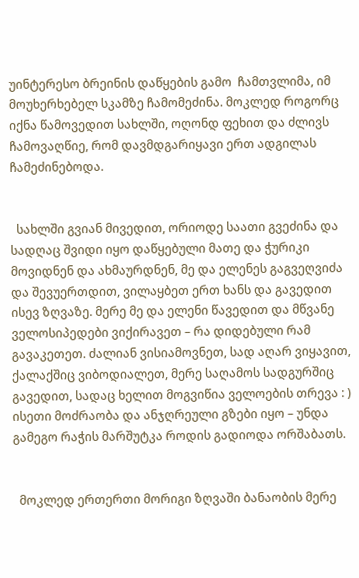უინტერესო ბრეინის დაწყების გამო  ჩამთვლიმა, იმ მოუხერხებელ სკამზე ჩამომეძინა. მოკლედ როგორც იქნა წამოვედით სახლში, ოღონდ ფეხით და ძლივს ჩამოვაღწიე, რომ დავმდგარიყავი ერთ ადგილას ჩამეძინებოდა.


  სახლში გვიან მივედით, ორიოდე საათი გვეძინა და სადღაც შვიდი იყო დაწყებული მათე და ჭურიკი მოვიდნენ და ახმაურდნენ, მე და ელენეს გაგვეღვიძა და შევუერთდით, ვილაყბეთ ერთ ხანს და გავედით ისევ ზღვაზე. მერე მე და ელენი წავედით და მწვანე ველოსიპედები ვიქირავეთ – რა დიდებული რამ გავაკეთეთ. ძალიან ვისიამოვნეთ, სად აღარ ვიყავით, ქალაქშიც ვიბოდიალეთ, მერე საღამოს სადგურშიც გავედით, სადაც ხელით მოგვიწია ველოების თრევა : ) ისეთი მოძრაობა და ანჯღრეული გზები იყო – უნდა გამეგო რაჭის მარშუტკა როდის გადიოდა ორშაბათს.


  მოკლედ ერთერთი მორიგი ზღვაში ბანაობის მერე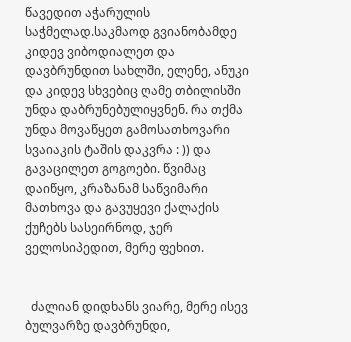წავედით აჭარულის საჭმელად.საკმაოდ გვიანობამდე კიდევ ვიბოდიალეთ და დავბრუნდით სახლში, ელენე, ანუკი და კიდევ სხვებიც ღამე თბილისში უნდა დაბრუნებულიყვნენ. რა თქმა უნდა მოვაწყეთ გამოსათხოვარი სვაიაკის ტაშის დაკვრა : )) და გავაცილეთ გოგოები. წვიმაც დაიწყო, კრაზანამ საწვიმარი მათხოვა და გავუყევი ქალაქის ქუჩებს სასეირნოდ, ჯერ ველოსიპედით, მერე ფეხით.


  ძალიან დიდხანს ვიარე, მერე ისევ ბულვარზე დავბრუნდი,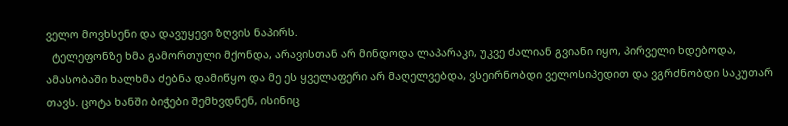ველო მოვხსენი და დავუყევი ზღვის ნაპირს.
  ტელეფონზე ხმა გამორთული მქონდა, არავისთან არ მინდოდა ლაპარაკი, უკვე ძალიან გვიანი იყო, პირველი ხდებოდა, ამასობაში ხალხმა ძებნა დამიწყო და მე ეს ყველაფერი არ მაღელვებდა, ვსეირნობდი ველოსიპედით და ვგრძნობდი საკუთარ თავს. ცოტა ხანში ბიჭები შემხვდნენ, ისინიც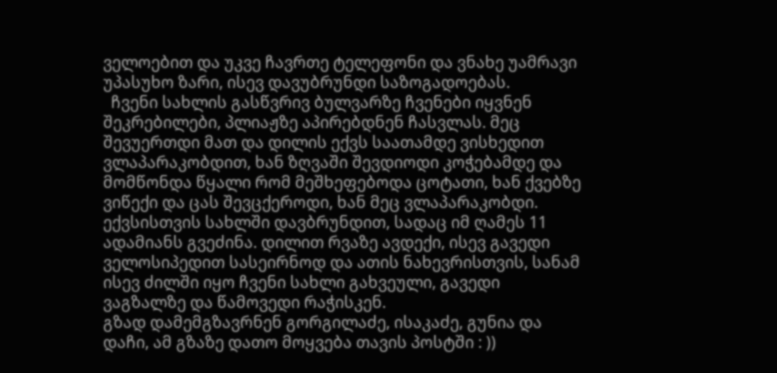ველოებით და უკვე ჩავრთე ტელეფონი და ვნახე უამრავი უპასუხო ზარი, ისევ დავუბრუნდი საზოგადოებას.
  ჩვენი სახლის გასწვრივ ბულვარზე ჩვენები იყვნენ შეკრებილები, პლიაჟზე აპირებდნენ ჩასვლას. მეც შევუერთდი მათ და დილის ექვს საათამდე ვისხედით ვლაპარაკობდით, ხან ზღვაში შევდიოდი კოჭებამდე და მომწონდა წყალი რომ მეშხეფებოდა ცოტათი, ხან ქვებზე ვიწექი და ცას შევცქეროდი, ხან მეც ვლაპარაკობდი. ექვსისთვის სახლში დავბრუნდით, სადაც იმ ღამეს 11 ადამიანს გვეძინა. დილით რვაზე ავდექი, ისევ გავედი ველოსიპედით სასეირნოდ და ათის ნახევრისთვის, სანამ ისევ ძილში იყო ჩვენი სახლი გახვეული, გავედი ვაგზალზე და წამოვედი რაჭისკენ.
გზად დამემგზავრნენ გორგილაძე, ისაკაძე, გუნია და დაჩი, ამ გზაზე დათო მოყვება თავის პოსტში : ))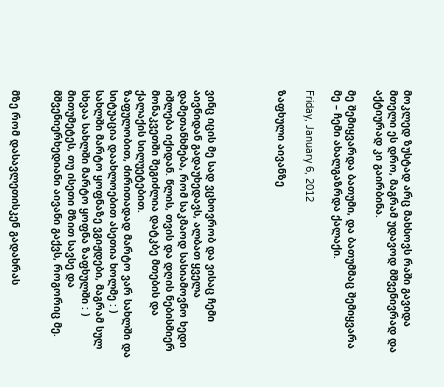მოკლედ ზუსტად არც მახსოვს რაში გავიდა მთელი ეს დრო, მაგრამ უდავოდ მშვენივრად და აქტიურად კი გაირბინა.

მე შემიყვარდა ბათუმი, და ბათუმმაც შემიყვარა მე – ჩემი ახალგაზრდა ქალაქი.

Friday, January 6, 2012

ზაფხული აივანზე




ვინც იცის მე სად ვცხოვრობ და ვისაც ჩემი აივნიდან გადაუხედავს, ალბათ ყველა დამეთანხმება, რომ საკმაოდ სასიამოვნო ხედი იშლება იქიდან. წლის, თვის და დღის ნებისმიერ მონაკვეთში შეგიძლია დატკბე მთების და ქალაქის სილუეტებით.
ზაფულობით, ძირითადად მარტო ვარ სახლში და სიტუაცია დაახლოებით ასეთია ხოლმე : )
სახლში მარტო ყოფნაზე ვგიჟდები, მაგრამ სულ სხვაა სახლში მარტო ყოფნა ზაფხულში : ) მითუმეტეს, თუ ისეთი მზით სავსე და მშვენიერხედიანი აივანი გაქვს, როგორიც მე.


მზე რომ დასავლეთისკენ გადახრას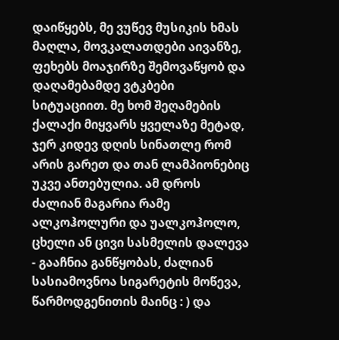დაიწყებს, მე ვუწევ მუსიკის ხმას მაღლა, მოვკალათდები აივანზე, ფეხებს მოაჯირზე შემოვაწყობ და დაღამებამდე ვტკბები სიტუაციით. მე ხომ შეღამების ქალაქი მიყვარს ყველაზე მეტად, ჯერ კიდევ დღის სინათლე რომ არის გარეთ და თან ლამპიონებიც უკვე ანთებულია. ამ დროს ძალიან მაგარია რამე ალკოჰოლური და უალკოჰოლო, ცხელი ან ცივი სასმელის დალევა - გააჩნია განწყობას, ძალიან სასიამოვნოა სიგარეტის მოწევა, წარმოდგენითის მაინც : ) და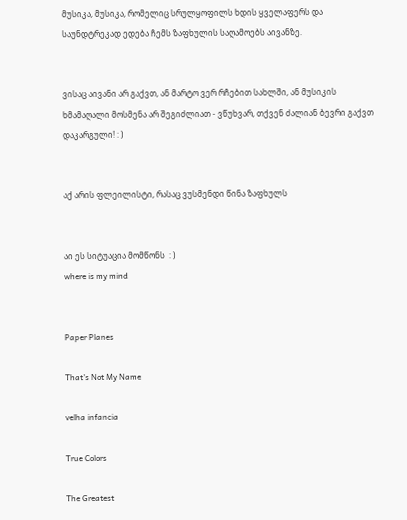მუსიკა, მუსიკა, რომელიც სრულყოფილს ხდის ყველაფერს და საუნდტრეკად ედება ჩემს ზაფხულის საღამოებს აივანზე.


ვისაც აივანი არ გაქვთ, ან მარტო ვერ რჩებით სახლში, ან მუსიკის ხმამაღალი მოსმენა არ შეგიძლიათ - ვწუხვარ, თქვენ ძალიან ბევრი გაქვთ დაკარგული! : )


აქ არის ფლეილისტი, რასაც ვუსმენდი წინა ზაფხულს


აი ეს სიტუაცია მომწონს  : )
where is my mind


Paper Planes

That's Not My Name

velha infancia

True Colors

The Greatest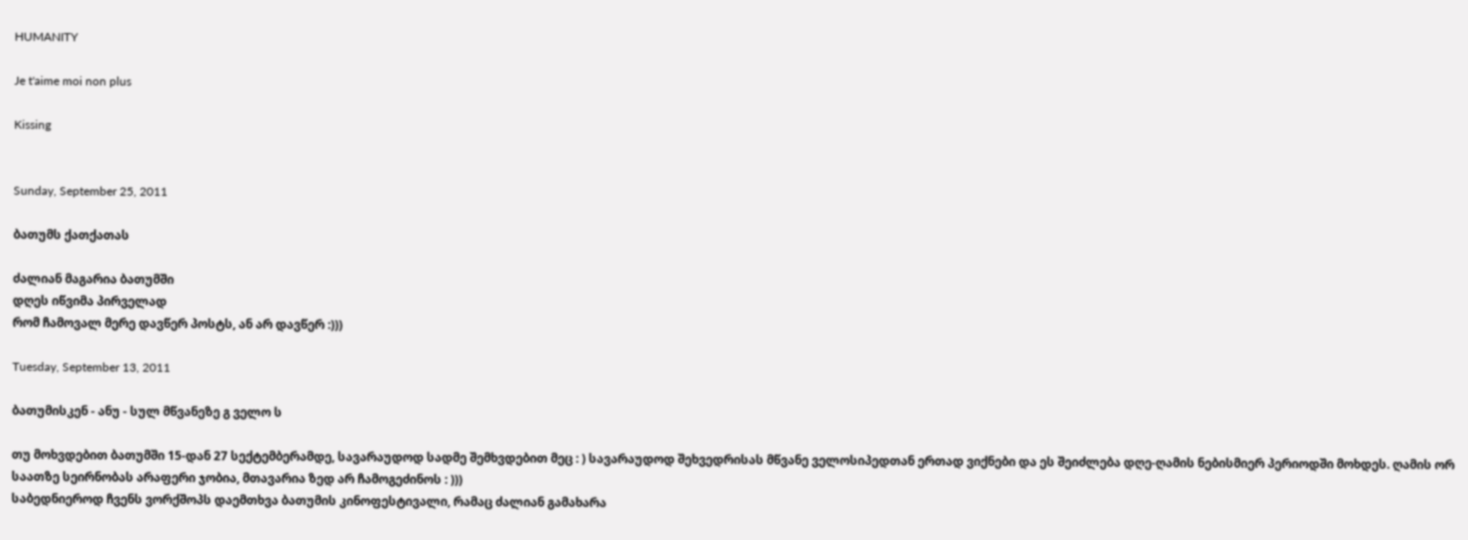HUMANITY

Je t'aime moi non plus

Kissing


Sunday, September 25, 2011

ბათუმს ქათქათას

ძალიან მაგარია ბათუმში
დღეს იწვიმა პირველად
რომ ჩამოვალ მერე დავწერ პოსტს, ან არ დავწერ :)))

Tuesday, September 13, 2011

ბათუმისკენ - ანუ - სულ მწვანეზე გ ველო ს

თუ მოხვდებით ბათუმში 15-დან 27 სექტემბერამდე, სავარაუდოდ სადმე შემხვდებით მეც : ) სავარაუდოდ შეხვედრისას მწვანე ველოსიპედთან ერთად ვიქნები და ეს შეიძლება დღე-ღამის ნებისმიერ პერიოდში მოხდეს. ღამის ორ საათზე სეირნობას არაფერი ჯობია, მთავარია ზედ არ ჩამოგეძინოს : )))
საბედნიეროდ ჩვენს ვორქშოპს დაემთხვა ბათუმის კინოფესტივალი, რამაც ძალიან გამახარა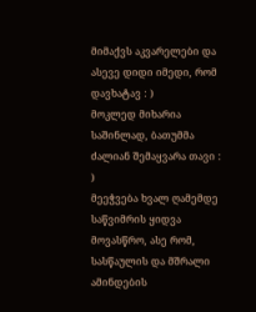მიმაქვს აკვარელები და ასევე დიდი იმედი, რომ დავხატავ : )
მოკლედ მიხარია საშინლად, ბათუმმა ძალიან შემაყვარა თავი : )
მეეჭვება ხვალ ღამემდე საწვიმრის ყიდვა მოვასწრო, ასე რომ, სასწაულის და მშრალი ამინდების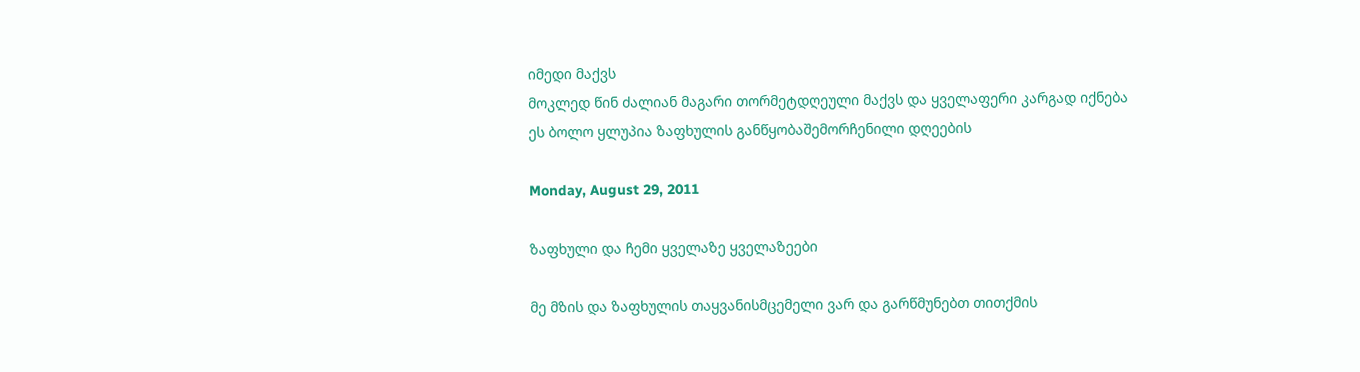იმედი მაქვს
მოკლედ წინ ძალიან მაგარი თორმეტდღეული მაქვს და ყველაფერი კარგად იქნება
ეს ბოლო ყლუპია ზაფხულის განწყობაშემორჩენილი დღეების

Monday, August 29, 2011

ზაფხული და ჩემი ყველაზე ყველაზეები

მე მზის და ზაფხულის თაყვანისმცემელი ვარ და გარწმუნებთ თითქმის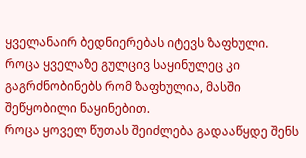ყველანაირ ბედნიერებას იტევს ზაფხული.
როცა ყველაზე გულცივ საყინულეც კი გაგრძნობინებს რომ ზაფხულია, მასში შეწყობილი ნაყინებით.
როცა ყოველ წუთას შეიძლება გადააწყდე შენს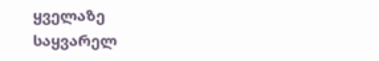ყველაზე საყვარელ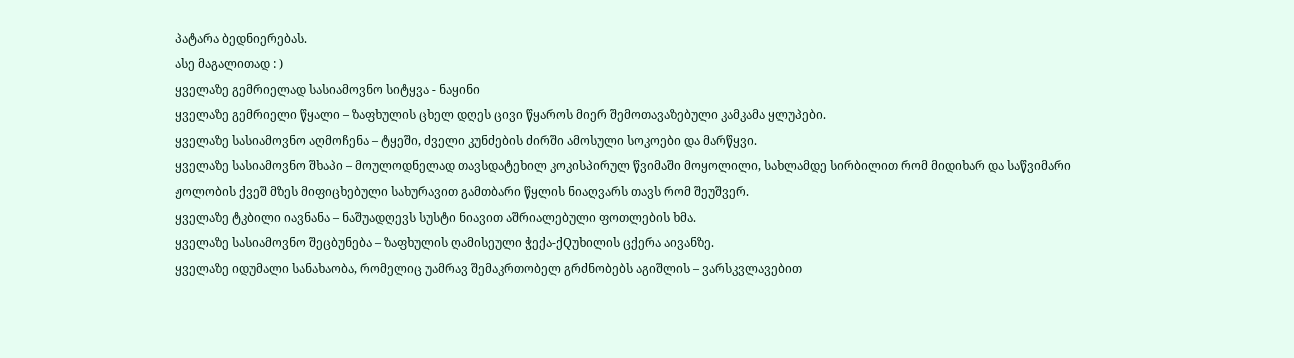პატარა ბედნიერებას.
ასე მაგალითად : )
ყველაზე გემრიელად სასიამოვნო სიტყვა - ნაყინი
ყველაზე გემრიელი წყალი – ზაფხულის ცხელ დღეს ცივი წყაროს მიერ შემოთავაზებული კამკამა ყლუპები.
ყველაზე სასიამოვნო აღმოჩენა – ტყეში, ძველი კუნძების ძირში ამოსული სოკოები და მარწყვი.
ყველაზე სასიამოვნო შხაპი – მოულოდნელად თავსდატეხილ კოკისპირულ წვიმაში მოყოლილი, სახლამდე სირბილით რომ მიდიხარ და საწვიმარი ჟოლობის ქვეშ მზეს მიფიცხებული სახურავით გამთბარი წყლის ნიაღვარს თავს რომ შეუშვერ.
ყველაზე ტკბილი იავნანა – ნაშუადღევს სუსტი ნიავით აშრიალებული ფოთლების ხმა.
ყველაზე სასიამოვნო შეცბუნება – ზაფხულის ღამისეული ჭექა-ქQუხილის ცქერა აივანზე.
ყველაზე იდუმალი სანახაობა, რომელიც უამრავ შემაკრთობელ გრძნობებს აგიშლის – ვარსკვლავებით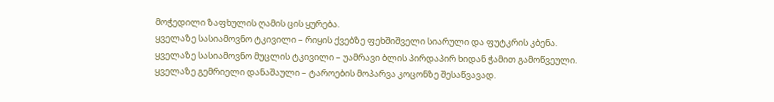მოჭედილი ზაფხულის ღამის ცის ყურება.
ყველაზე სასიამოვნო ტკივილი – რიყის ქვებზე ფეხშიშველი სიარული და ფუტკრის კბენა.
ყველაზე სასიამოვნო მუცლის ტკივილი – უამრავი ბლის პირდაპირ ხიდან ჭამით გამოწვეული.
ყველაზე გემრიელი დანაშაული – ტაროების მოპარვა კოცონზე შესაწვავად.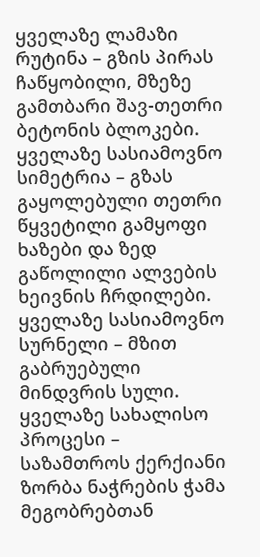ყველაზე ლამაზი რუტინა – გზის პირას ჩაწყობილი, მზეზე გამთბარი შავ-თეთრი ბეტონის ბლოკები.
ყველაზე სასიამოვნო სიმეტრია – გზას გაყოლებული თეთრი წყვეტილი გამყოფი ხაზები და ზედ გაწოლილი ალვების ხეივნის ჩრდილები.
ყველაზე სასიამოვნო სურნელი – მზით გაბრუებული მინდვრის სული.
ყველაზე სახალისო პროცესი – საზამთროს ქერქიანი ზორბა ნაჭრების ჭამა მეგობრებთან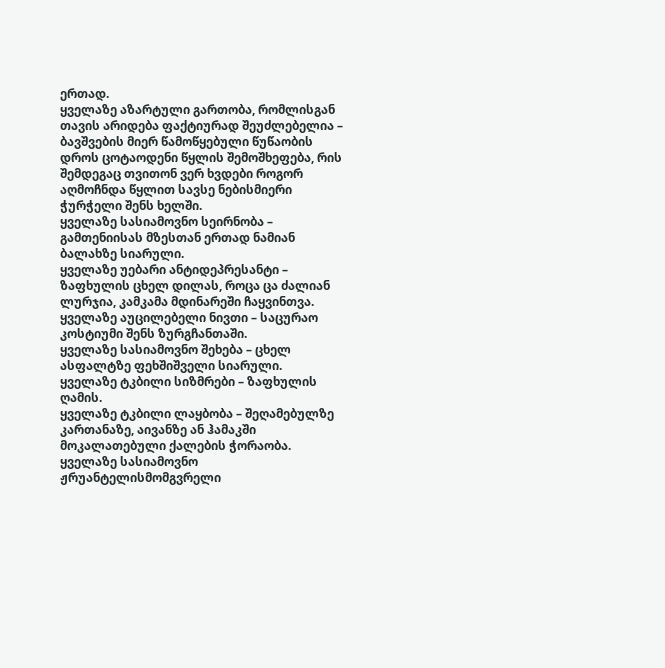ერთად.
ყველაზე აზარტული გართობა, რომლისგან თავის არიდება ფაქტიურად შეუძლებელია – ბავშვების მიერ წამოწყებული წუწაობის დროს ცოტაოდენი წყლის შემოშხეფება, რის შემდეგაც თვითონ ვერ ხვდები როგორ აღმოჩნდა წყლით სავსე ნებისმიერი ჭურჭელი შენს ხელში.
ყველაზე სასიამოვნო სეირნობა – გამთენიისას მზესთან ერთად ნამიან ბალახზე სიარული.
ყველაზე უებარი ანტიდეპრესანტი – ზაფხულის ცხელ დილას, როცა ცა ძალიან ლურჯია, კამკამა მდინარეში ჩაყვინთვა.
ყველაზე აუცილებელი ნივთი – საცურაო კოსტიუმი შენს ზურგჩანთაში.
ყველაზე სასიამოვნო შეხება – ცხელ ასფალტზე ფეხშიშველი სიარული.
ყველაზე ტკბილი სიზმრები – ზაფხულის ღამის.
ყველაზე ტკბილი ლაყბობა – შეღამებულზე კართანაზე, აივანზე ან ჰამაკში მოკალათებული ქალების ჭორაობა.
ყველაზე სასიამოვნო ჟრუანტელისმომგვრელი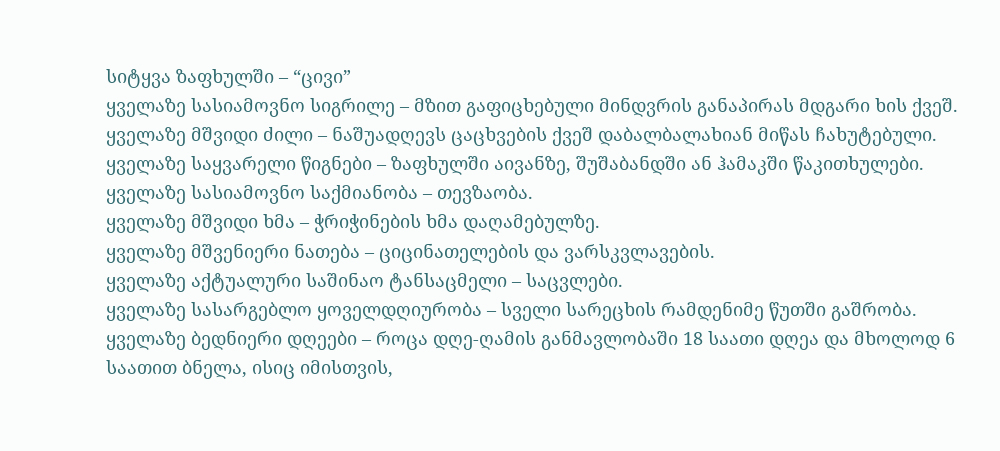სიტყვა ზაფხულში – “ცივი”
ყველაზე სასიამოვნო სიგრილე – მზით გაფიცხებული მინდვრის განაპირას მდგარი ხის ქვეშ.
ყველაზე მშვიდი ძილი – ნაშუადღევს ცაცხვების ქვეშ დაბალბალახიან მიწას ჩახუტებული.
ყველაზე საყვარელი წიგნები – ზაფხულში აივანზე, შუშაბანდში ან ჰამაკში წაკითხულები.
ყველაზე სასიამოვნო საქმიანობა – თევზაობა.
ყველაზე მშვიდი ხმა – ჭრიჭინების ხმა დაღამებულზე.
ყველაზე მშვენიერი ნათება – ციცინათელების და ვარსკვლავების.
ყველაზე აქტუალური საშინაო ტანსაცმელი – საცვლები.
ყველაზე სასარგებლო ყოველდღიურობა – სველი სარეცხის რამდენიმე წუთში გაშრობა.
ყველაზე ბედნიერი დღეები – როცა დღე-ღამის განმავლობაში 18 საათი დღეა და მხოლოდ 6 საათით ბნელა, ისიც იმისთვის,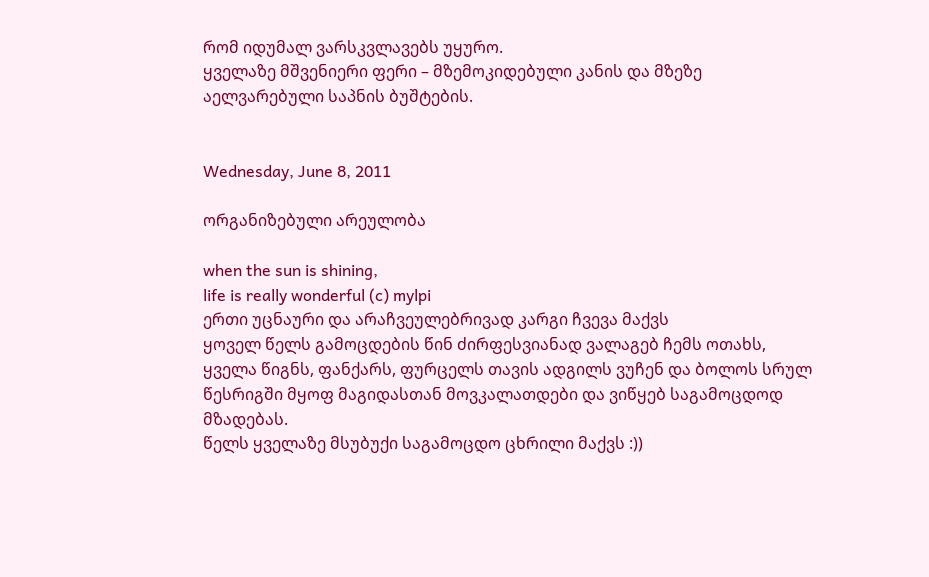რომ იდუმალ ვარსკვლავებს უყურო.
ყველაზე მშვენიერი ფერი – მზემოკიდებული კანის და მზეზე აელვარებული საპნის ბუშტების.


Wednesday, June 8, 2011

ორგანიზებული არეულობა

when the sun is shining,
life is really wonderful (c) mylpi
ერთი უცნაური და არაჩვეულებრივად კარგი ჩვევა მაქვს
ყოველ წელს გამოცდების წინ ძირფესვიანად ვალაგებ ჩემს ოთახს, ყველა წიგნს, ფანქარს, ფურცელს თავის ადგილს ვუჩენ და ბოლოს სრულ წესრიგში მყოფ მაგიდასთან მოვკალათდები და ვიწყებ საგამოცდოდ მზადებას.
წელს ყველაზე მსუბუქი საგამოცდო ცხრილი მაქვს :))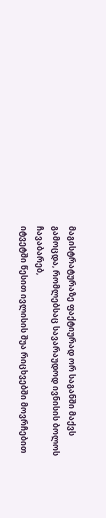მაგისტრატურაზე ფაქტიურად ორ საგანში მაქვს გამოცდა, რომლებსაც სავარაუდოდ ივნისის ბოლოს ჩავაბარებ,
იტვეტში წესით ივლისის შუა რიცხვებში მოვრჩებით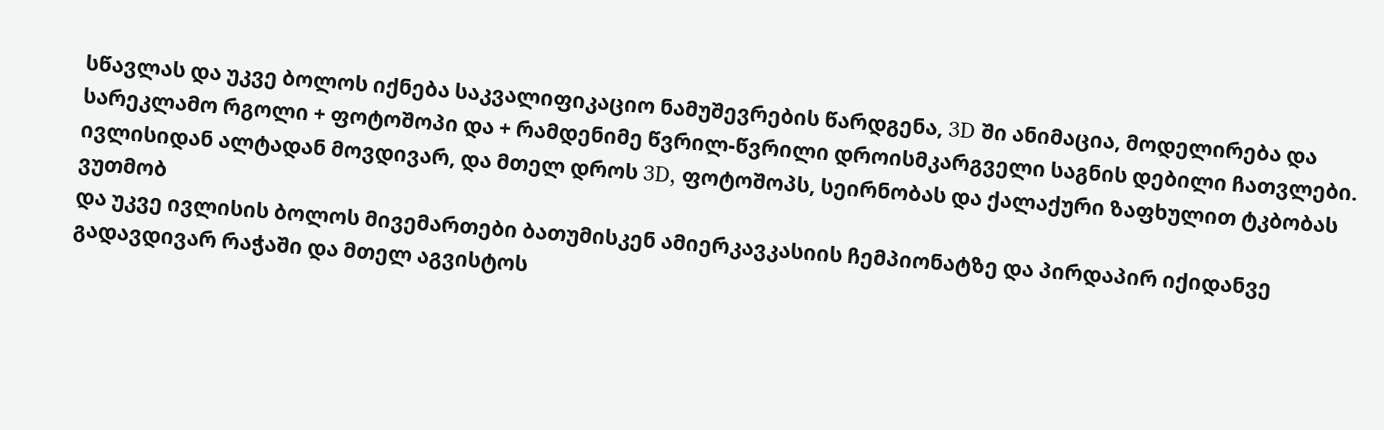სწავლას და უკვე ბოლოს იქნება საკვალიფიკაციო ნამუშევრების წარდგენა, 3D ში ანიმაცია, მოდელირება და სარეკლამო რგოლი + ფოტოშოპი და + რამდენიმე წვრილ-წვრილი დროისმკარგველი საგნის დებილი ჩათვლები.
ივლისიდან ალტადან მოვდივარ, და მთელ დროს 3D, ფოტოშოპს, სეირნობას და ქალაქური ზაფხულით ტკბობას ვუთმობ
და უკვე ივლისის ბოლოს მივემართები ბათუმისკენ ამიერკავკასიის ჩემპიონატზე და პირდაპირ იქიდანვე გადავდივარ რაჭაში და მთელ აგვისტოს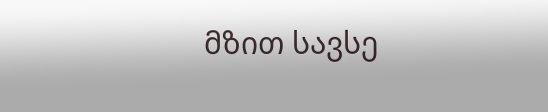მზით სავსე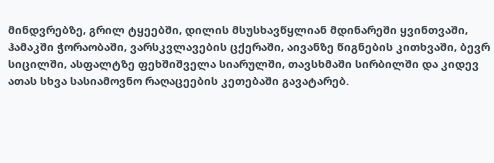მინდვრებზე, გრილ ტყეებში, დილის მსუსხავწყლიან მდინარეში ყვინთვაში, ჰამაკში ჭორაობაში, ვარსკვლავების ცქერაში, აივანზე წიგნების კითხვაში, ბევრ სიცილში, ასფალტზე ფეხშიშველა სიარულში, თავსხმაში სირბილში და კიდევ ათას სხვა სასიამოვნო რაღაცეების კეთებაში გავატარებ.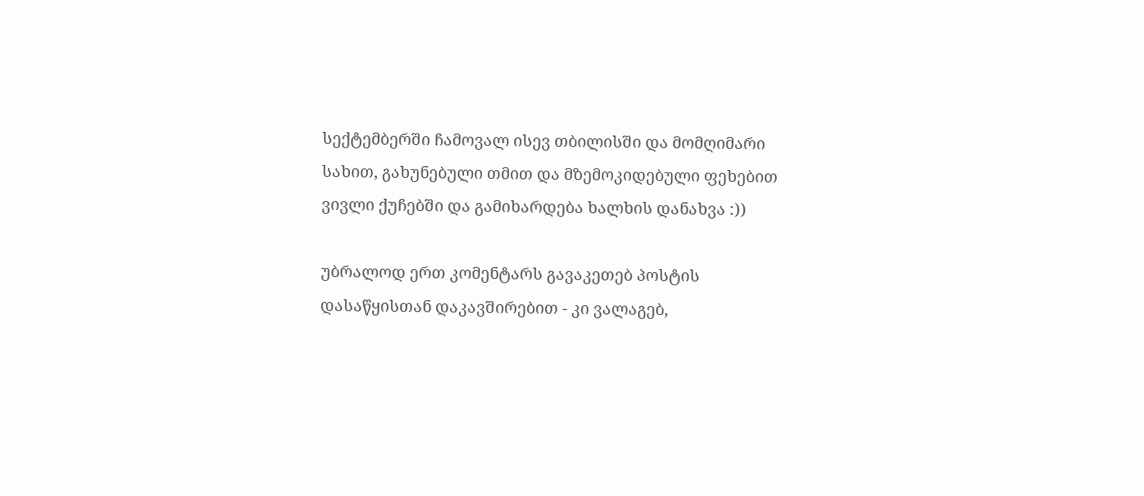სექტემბერში ჩამოვალ ისევ თბილისში და მომღიმარი სახით, გახუნებული თმით და მზემოკიდებული ფეხებით ვივლი ქუჩებში და გამიხარდება ხალხის დანახვა :))

უბრალოდ ერთ კომენტარს გავაკეთებ პოსტის დასაწყისთან დაკავშირებით - კი ვალაგებ,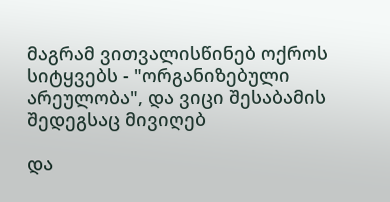მაგრამ ვითვალისწინებ ოქროს სიტყვებს - "ორგანიზებული არეულობა", და ვიცი შესაბამის შედეგსაც მივიღებ

და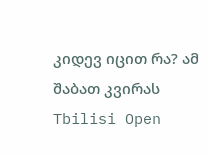კიდევ იცით რა? ამ შაბათ კვირას Tbilisi Open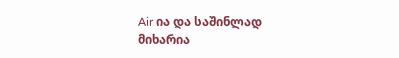Air ია და საშინლად მიხარია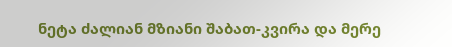ნეტა ძალიან მზიანი შაბათ-კვირა და მერე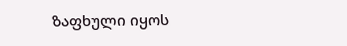ზაფხული იყოს